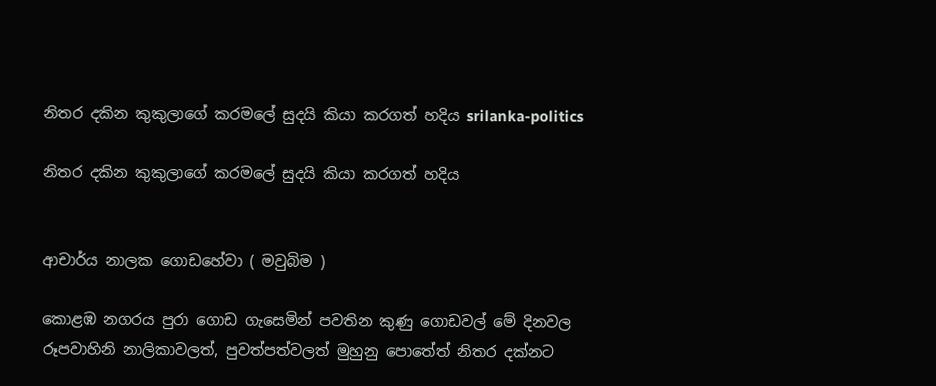නිතර දකින කුකුලාගේ කරමලේ සුදයි කියා කරගත් හදිය srilanka-politics

නිතර දකින කුකුලාගේ කරමලේ සුදයි කියා කරගත් හදිය


ආචාර්ය නාලක ගොඩහේවා ( මවුබිම )

කොළඹ නගරය පුරා ගොඩ ගැසෙමින් පවතින කුණු ගොඩවල් මේ දිනවල රූපවාහිනි නාලිකාවලත්, පුවත්පත්වලත් මුහුනු පොතේත් නිතර දක්නට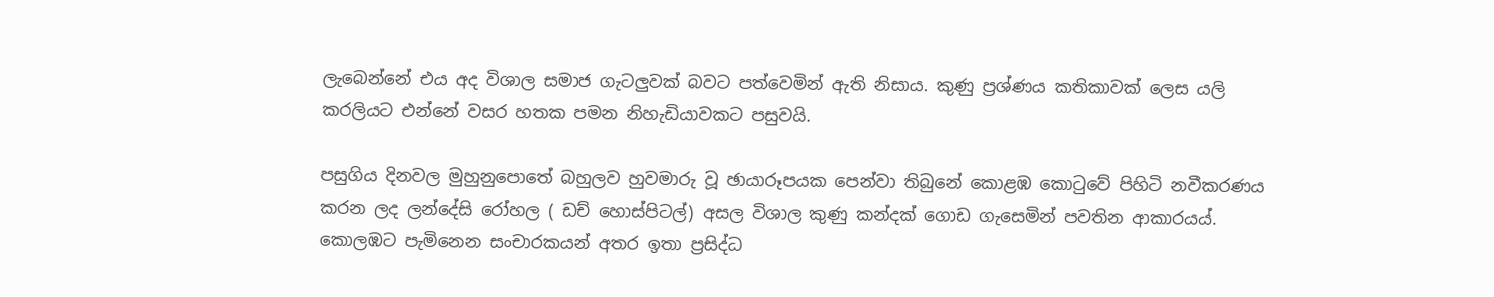ලැබෙන්නේ එය අද විශාල සමාජ ගැටලුවක් බවට පත්වෙමින් ඇති නිසාය. කුණු ප්‍රශ්ණය කතිකාවක් ලෙස යලි කරලියට එන්නේ වසර හතක පමන නිහැඩියාවකට පසුවයි.

පසුගිය දිනවල මුහුනුපොතේ බහුලව හුවමාරු වූ ඡායාරූපයක පෙන්වා තිබුනේ කොළඹ කොටුවේ පිහිටි නවීකරණය කරන ලද ලන්දේසි රෝහල ( ඩච් හොස්පිටල්) අසල විශාල කුණු කන්දක් ගොඩ ගැසෙමින් පවතින ආකාරයය්. කොලඹට පැමිනෙන සංචාරකයන් අතර ඉතා ප්‍රසිද්ධ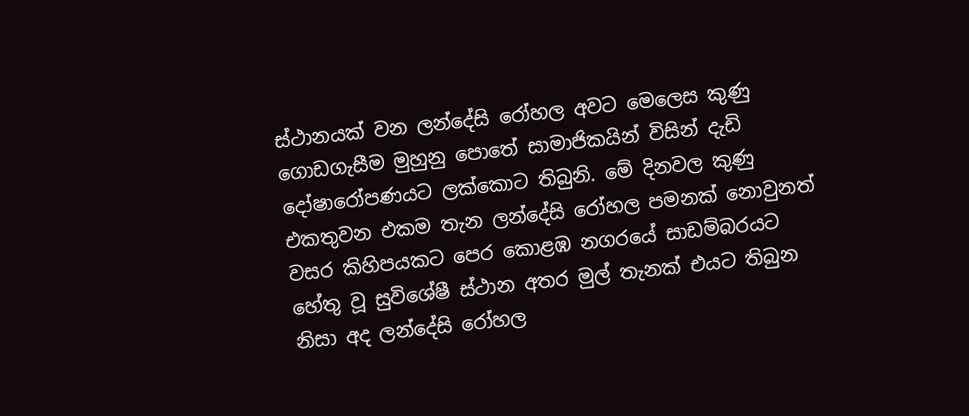ස්ථානයක් වන ලන්දේසි රෝහල අවට මෙලෙස කුණු ගොඩගැසීම මුහුනු පොතේ සාමාජිකයින් විසින් දැඩි දෝෂාරෝපණයට ලක්කොට තිබුනි. මේ දිනවල කුණු එකතුවන එකම තැන ලන්දේසි රෝහල පමනක් නොවුනත් වසර කිහිපයකට පෙර කොළඹ නගරයේ සාඩම්බරයට හේතු වූ සුවිශේෂී ස්ථාන අතර මුල් තැනක් එයට තිබුන නිසා අද ලන්දේසි රෝහල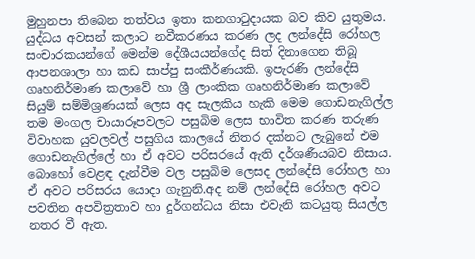මුහුනපා තිබෙන තත්වය ඉතා කනගාටුදායක බව කිව යුතුමය. යුද්ධය අවසන් කලාට නවීකරණය කරණ ලද ලන්දේසි රෝහල සංචාරකයන්ගේ මෙන්ම දේශීයයන්ගේද සිත් දිනාගෙන තිබූ ආපනශාලා හා කඩ සාප්පු සංකීර්ණයකි. ඉපැරණි ලන්දේසි ගෘහනිර්මාණ කලාවේ හා ශ්‍රී ලාංකික ගෘහනිර්මාණ කලාවේ සියුම් සම්මිශ්‍රණයක් ලෙස අද සැලකිය හැකි මෙම ගොඩනැගිල්ල තම මංගල චායාරූපවලට පසුබිම ලෙස භාවිත කරණ තරුණ විවාහක යුවලවල් පසුගිය කාලයේ නිතර දක්නට ලැබුනේ එම ගොඩනැගිල්ලේ හා ඒ අවට පරිසරයේ ඇති දර්ශණීයබව නිසාය. බොහෝ වෙළඳ දැන්වීම වල පසුබිම ලෙසද ලන්දේසි රෝහල හා ඒ අවට පරිසරය යොදා ගැනුනි.අද නම් ලන්දේසි රෝහල අවට පවතින අපවිත්‍රතාව හා දුර්ගන්ධය නිසා එවැනි කටයුතු සියල්ල නතර වී ඇත.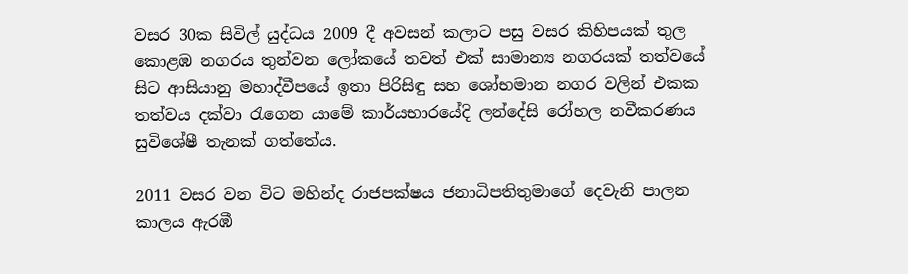වසර 30ක සිවිල් යුද්ධය 2009 දී අවසන් කලාට පසු වසර කිහිපයක් තුල කොළඹ නගරය තුන්වන ලෝකයේ තවත් එක් සාමාන්‍ය නගරයක් තත්වයේ සිට ආසියානු මහාද්වීපයේ ඉතා පිරිසිඳු සහ ශෝභමාන නගර වලින් එකක තත්වය දක්වා රැගෙන යාමේ කාර්යභාරයේදි ලන්දේසි රෝහල නවීකරණය සුවිශේෂී තැනක් ගත්තේය.

2011 වසර වන විට මහින්ද රාජපක්ෂය ජනාධිපතිතුමාගේ දෙවැනි පාලන කාලය ඇරඹී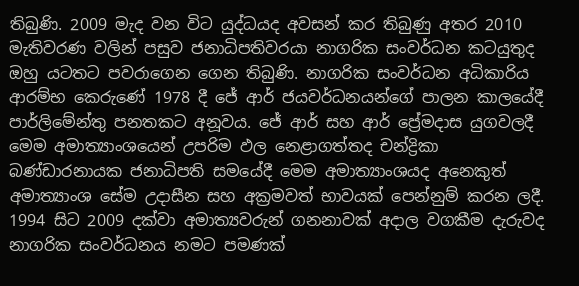තිබුණි. 2009 මැද වන විට යුද්ධයද අවසන් කර තිබුණු අතර 2010 මැතිවරණ වලින් පසුව ජනාධිපතිවරයා නාගරික සංවර්ධන කටයුතුද ඔහු යටතට පවරාගෙන ගෙන තිබුණි. නාගරික සංවර්ධන අධිකාරිය ආරම්භ කෙරුණේ 1978 දී ජේ ආර් ජයවර්ධනයන්ගේ පාලන කාලයේදී පාර්ලිමේන්තු පනතකට අනූවය. ජේ ආර් සහ ආර් ප්‍රේමදාස යුගවලදී මෙම අමාත්‍යාංශයෙන් උපරිම ඵල නෙළාගත්තද චන්ද්‍රිකා බණ්ඩාරනායක ජනාධිපති සමයේදී මෙම අමාත්‍යාංශයද අනෙකුත් අමාත්‍යාංශ සේම උදාසීන සහ අක්‍රමවත් භාවයක් පෙන්නුම් කරන ලදී. 1994 සිට 2009 දක්වා අමාත්‍යවරුන් ගනනාවක් අදාල වගකීම දැරුවද නාගරික සංවර්ධනය නමට පමණක්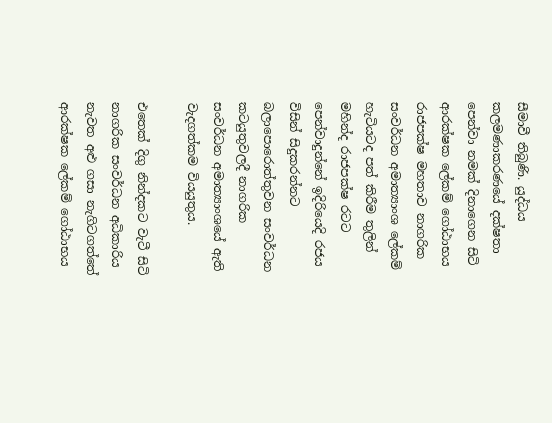සීමාවී තිබුණි. යුද්ධය කලමණාකරණයේ දක්ෂතා පෙන්වා නමක් දිනාගෙන සිටි ආරක්ෂක ලේකම් ගෝඨාභය රාජපක්ෂ මහතාව නාගරික සංවර්ධන අමාත්‍යාංශ ලේකම් හැටියටද පත් කිරීම තුලින් මහින්ද රාජපක්ෂ රටට පෙන්වාදුන්නේ ඉදිරියෙදි රජය විසින් සිදුකරන්නට බලාපොරොත්තුවන සංවර්ධන කටයුතුවලදී නාගරික සංවර්ධන අමාත්‍යාංශයේ ඇති වැදගත්කම වියයුතුය.

එතෙක් දිගු නින්දකට වැටී සිටි නාගරික සංවර්ධන අධිකාරිය නැවත අළු ගසා නැගිටගත්තේ ආරක්ෂක ලේකම් ගෝඨාභය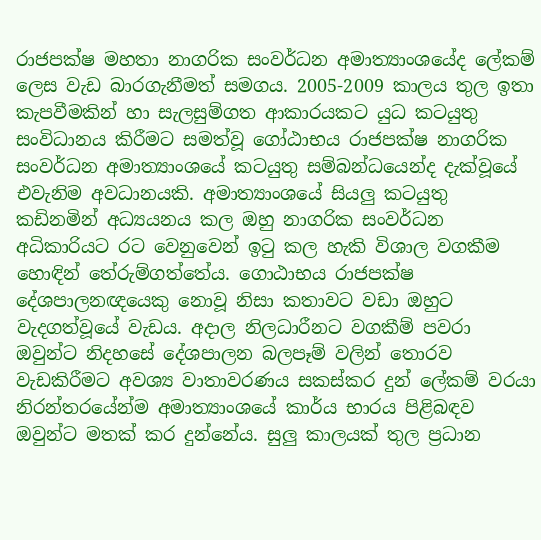රාජපක්ෂ මහතා නාගරික සංවර්ධන අමාත්‍යාංශයේද ලේකම් ලෙස වැඩ බාරගැනීමත් සමගය. 2005-2009 කාලය තුල ඉතා කැපවීමකින් හා සැලසුම්ගත ආකාරයකට යුධ කටයුතු සංවිධානය කිරීමට සමත්වූ ගෝඨාභය රාජපක්ෂ නාගරික සංවර්ධන අමාත්‍යාංශයේ කටයුතු සම්බන්ධයෙන්ද දැක්වූයේ එවැනිම අවධානයකි. අමාත්‍යාංශයේ සියලු කටයුතු කඩිනමින් අධ්‍යයනය කල ඔහු නාගරික සංවර්ධන අධිකාරියට රට වෙනුවෙන් ඉටු කල හැකි විශාල වගකීම හොඳින් තේරුම්ගත්තේය. ගොඨාභය රාජපක්ෂ දේශපාලනඥයෙකු නොවූ නිසා කතාවට වඩා ඔහුට වැදගත්වූයේ වැඩය. අදාල නිලධාරීනට වගකීම් පවරා ඔවුන්ට නිදහසේ දේශපාලන බලපෑම් වලින් තොරව වැඩකිරීමට අවශ්‍ය වාතාවරණය සකස්කර දුන් ලේකම් වරයා නිරන්තරයේන්ම අමාත්‍යාංශයේ කාර්ය භාරය පිළිබඳව ඔවුන්ට මතක් කර දුන්නේය. සුලු කාලයක් තුල ප්‍රධාන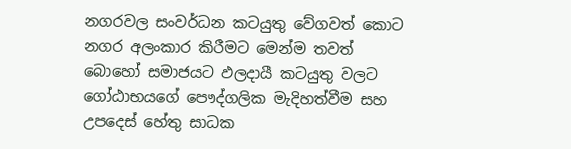නගරවල සංවර්ධන කටයුතු වේගවත් කොට නගර අලංකාර කිරීමට මෙන්ම තවත් බොහෝ සමාජයට ඵලදායී කටයුතු වලට ගෝඨාභයගේ පෞද්ගලික මැදිහත්වීම සහ උපදෙස් හේතු සාධක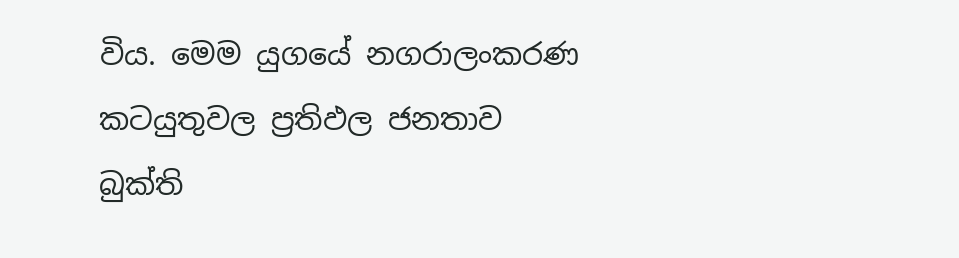විය. මෙම යුගයේ නගරාලංකරණ කටයුතුවල ප්‍රතිඵල ජනතාව බුක්ති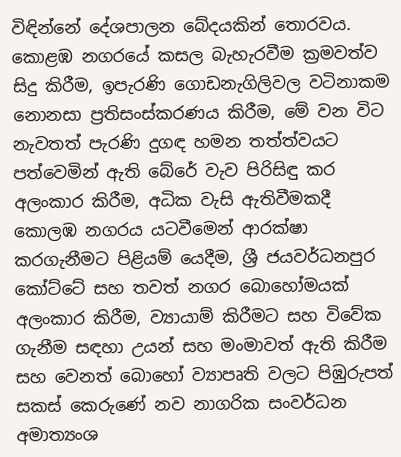විඳින්නේ දේශපාලන බේදයකින් තොරවය. කොළඹ නගරයේ කසල බැහැරවීම ක්‍රමවත්ව සිදු කිරීම, ඉපැරණි ගොඩනැගිලිවල වටිනාකම නොනසා ප්‍රතිසංස්කරණය කිරීම, මේ වන විට නැවතත් පැරණි දුගඳ හමන තත්ත්වයට පත්වෙමින් ඇති බේරේ වැව පිරිසිඳු කර අලංකාර කිරීම, අධික වැසි ඇතිවීමකදී කොලඹ නගරය යටවීමෙන් ආරක්ෂා කරගැනීමට පිළියම් යෙදීම, ශ්‍රී ජයවර්ධනපුර කෝට්ටේ සහ තවත් නගර බොහෝමයක් අලංකාර කිරීම, ව්‍යායාම් කිරීමට සහ විවේක ගැනීම සඳහා උයන් සහ මංමාවත් ඇති කිරීම සහ වෙනත් බොහෝ ව්‍යාපෘති වලට පිඹුරුපත් සකස් කෙරුණේ නව නාගරික සංවර්ධන අමාත්‍යංශ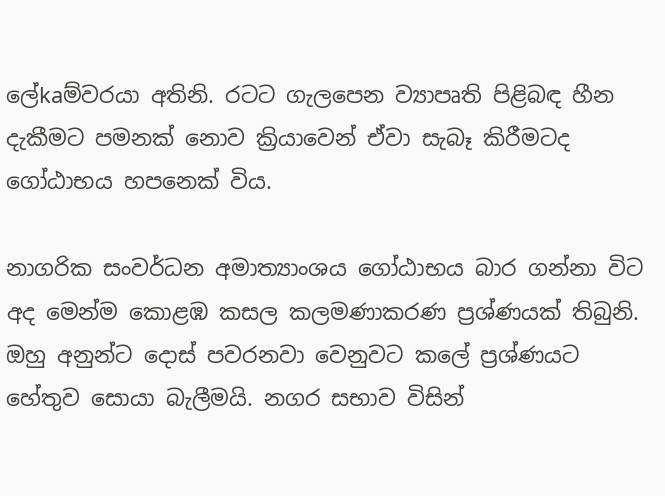ලේkaම්වරයා අතිනි. රටට ගැලපෙන ව්‍යාපෘති පිළිබඳ හීන දැකීමට පමනක් නොව ක්‍රියාවෙන් ඒවා සැබෑ කිරීමටද ගෝඨාභය හපනෙක් විය.

නාගරික සංවර්ධන අමාත්‍යාංශය ගෝඨාභය බාර ගන්නා විට අද මෙන්ම කොළඹ කසල කලමණාකරණ ප්‍රශ්ණයක් තිබුනි. ඔහු අනුන්ට දොස් පවරනවා වෙනුවට කලේ ප්‍රශ්ණයට හේතුව සොයා බැලීමයි. නගර සභාව විසින්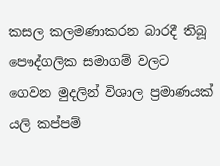කසල කලමණාකරන බාරදී තිබූ පෞද්ගලික සමාගම් වලට ගෙවන මුදලින් විශාල ප්‍රමාණයක් යලි කප්පම්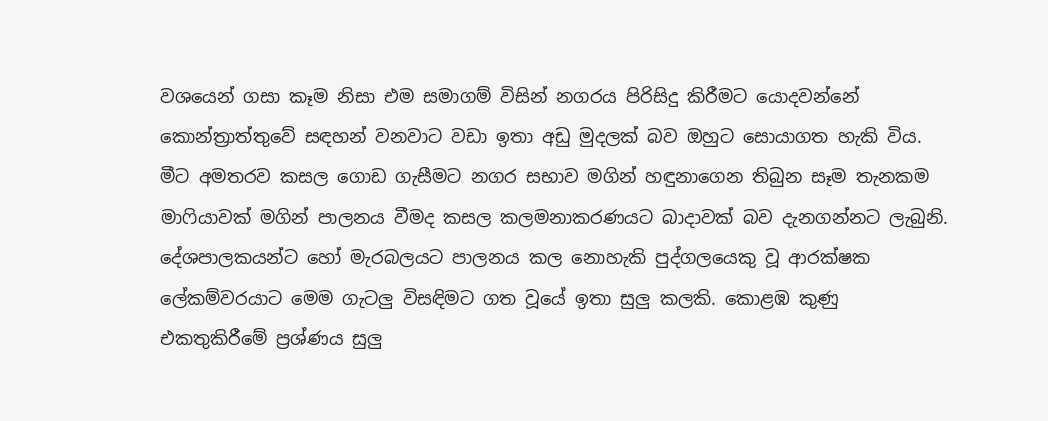වශයෙන් ගසා කෑම නිසා එම සමාගම් විසින් නගරය පිරිසිදු කිරීමට යොදවන්නේ කොන්ත්‍රාත්තුවේ සඳහන් වනවාට වඩා ඉතා අඩු මුදලක් බව ඔහුට සොයාගත හැකි විය. මීට අමතරව කසල ගොඩ ගැසීමට නගර සභාව මගින් හඳුනාගෙන තිබුන සෑම තැනකම මාෆියාවක් මගින් පාලනය වීමද කසල කලමනාකරණයට බාදාවක් බව දැනගන්නට ලැබුනි. දේශපාලකයන්ට හෝ මැරබලයට පාලනය කල නොහැකි පුද්ගලයෙකු වූ ආරක්ෂක ලේකම්වරයාට මෙම ගැටලු විසඳිමට ගත වූයේ ඉතා සුලු කලකි. කොළඹ කුණු එකතුකිරීමේ ප්‍රශ්ණය සුලු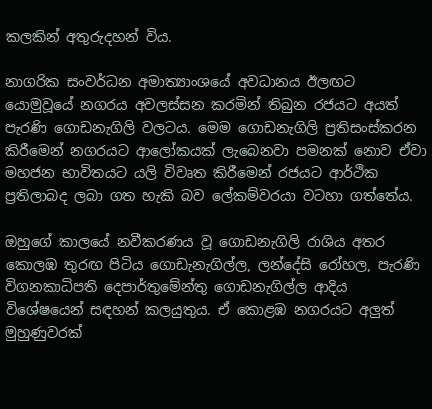කලකින් අතුරුදහන් විය.

නාගරික සංවර්ධන අමාත්‍යාංශයේ අවධානය ඊලඟට යොමුවූයේ නගරය අවලස්සන කරමින් තිබුන රජයට අයත් පැරණි ගොඩනැගිලි වලටය. මෙම ගොඩනැගිලි ප්‍රතිසංස්කරන කිරීමෙන් නගරයට ආලෝකයක් ලැබෙනවා පමනක් නොව ඒවා මහජන භාවිතයට යලි විවෘත කිරීමෙන් රජයට ආර්ථික ප්‍රතිලාබද ලබා ගත හැකි බව ලේකම්වරයා වටහා ගත්තේය.

ඔහුගේ කාලයේ නවීකරණය වූ ගොඩනැගිලි රාශිය අතර කොලඹ තුරඟ පිටිය ගොඩැනැගිල්ල, ලන්දේසි රෝහල, පැරණි විගනකාධිපති දෙපාර්තුමේන්තු ගොඩනැගිල්ල ආදිය විශේෂයෙන් සඳහන් කලයුතුය. ඒ කොළඹ නගරයට අලුත් මුහුණුවරක්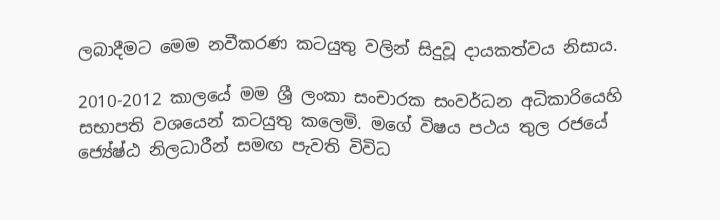ලබාදීමට මෙම නවීකරණ කටයුතු වලින් සිදුවූ දායකත්වය නිසාය.

2010-2012 කාලයේ මම ශ්‍රී ලංකා සංචාරක සංවර්ධන අධිකාරියෙහි සභාපති වශයෙන් කටයුතු කලෙමි. මගේ විෂය පථය තුල රජයේ ජ්‍යේෂ්ඨ නිලධාරීන් සමඟ පැවති විවිධ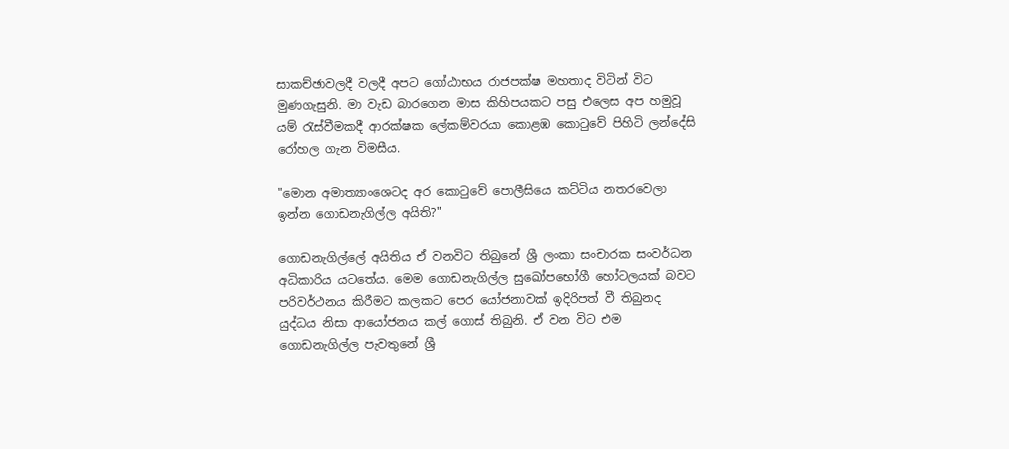සාකච්ඡාවලදී වලදී අපට ගෝඨාභය රාජපක්ෂ මහතාද විටින් විට මුණගැසුනි. මා වැඩ බාරගෙන මාස කිහිපයකට පසු එලෙස අප හමුවූ යම් රැස්වීමකදී ආරක්ෂක ලේකම්වරයා කොළඹ කොටුවේ පිහිටි ලන්දේසි රෝහල ගැන විමසීය.

"මොන අමාත්‍යාංශෙටද අර කොටුවේ පොලීසියෙ කට්ටිය නතරවෙලා ඉන්න ගොඩනැගිල්ල අයිති?"

ගොඩනැගිල්ලේ අයිතිය ඒ වනවිට තිබුනේ ශ්‍රී ලංකා සංචාරක සංවර්ධන අධිකාරිය යටතේය. මෙම ගොඩනැගිල්ල සුඛෝපභෝගී හෝටලයක් බවට පරිවර්ථනය කිරීමට කලකට පෙර යෝජනාවක් ඉදිරිපත් වී තිබුනද යුද්ධය නිසා ආයෝජනය කල් ගොස් තිබුනි. ඒ වන විට එම ගොඩනැගිල්ල පැවතුනේ ශ්‍රී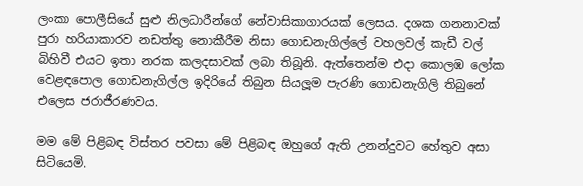ලංකා පොලීසියේ සුළු නිලධාරීන්ගේ නේවාසිකාගාරයක් ලෙසය. දශක ගනනාවක් පුරා හරියාකාරව නඩත්තු නොකීරීම නිසා ගොඩනැගිල්ලේ වහලවල් කැඩී වල් බිහිවී එයට ඉතා නරක කලදසාවක් ලබා තිබූනි. ඇත්තෙන්ම එදා කොලඹ ලෝක වෙළඳපොල ගොඩනැගිල්ල ඉදිරියේ තිබුන සියලූම පැරණි ගොඩනැගිලි තිබුනේ එලෙස ජරාජීරණවය.

මම මේ පිළිබඳ විස්තර පවසා මේ පිළිබඳ ඔහුගේ ඇති උනන්දුවට හේතුව අසා සිටියෙමි.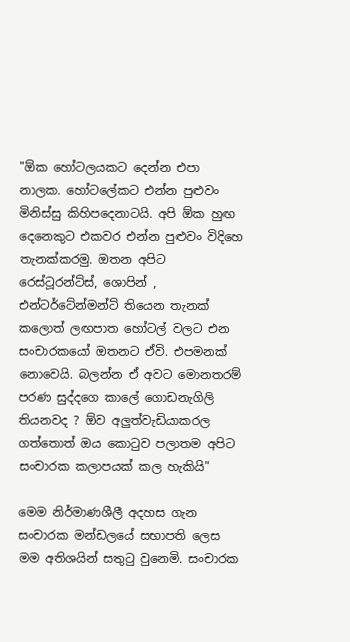"ඕක හෝටලයකට දෙන්න එපා නාලක. හෝටලේකට එන්න පුළුවං මිනිස්සු කිහිපදෙනාටයි. අපි ඕක හුඟ දෙනෙකුට එකවර එන්න පුළුවං විදිහෙ තැනක්කරමු. ඔතන අපිට රෙස්ටූරන්ට්ස්, ශොපින් , එන්ටර්ටේන්මන්ට් තියෙන තැනක් කලොත් ලඟපාත හෝටල් වලට එන සංචාරකයෝ ඔතනට ඒවි. එපමනක් නොවෙයි. බලන්න ඒ අවට මොනතරම් පරණ සුද්දගෙ කාලේ ගොඩනැගිලි තියනවද ? ඕව අලුත්වැඩියාකරල ගත්තොත් ඔය කොටුව පලාතම අපිට සංචාරක කලාපයක් කල හැකියි"

මෙම නිර්මාණශීලී අදහස ගැන සංචාරක මන්ඩලයේ සභාපති ලෙස මම අතිශයින් සතුටු වුනෙමි. සංචාරක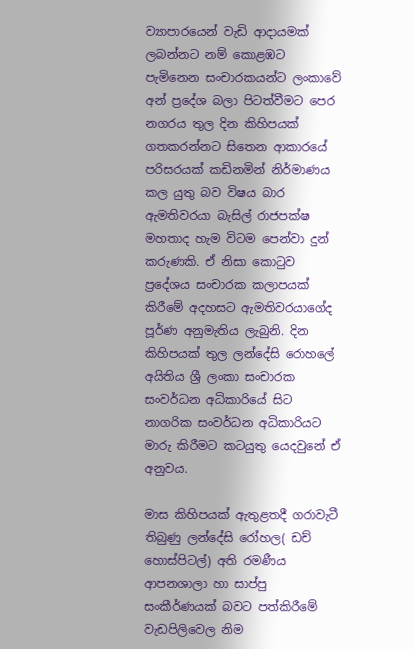ව්‍යාපාරයෙන් වැඩි ආදායමක් ලබන්නට නම් කොළඹට පැමිනෙන සංචාරකයන්ට ලංකාවේ අන් ප්‍රදේශ බලා පිටත්වීමට පෙර නගරය තුල දින කිහිපයක් ගතකරන්නට සිතෙන ආකාරයේ පරිසරයක් කඩිනමින් නිර්මාණය කල යුතු බව විෂය බාර ඇමතිවරයා බැසිල් රාජපක්ෂ මහතාද හැම විටම පෙන්වා දුන් කරුණකි. ඒ නිසා කොටුව ප්‍රදේශය සංචාරක කලාපයක් කිරීමේ අදහසට ඇමතිවරයාගේද පූර්ණ අනුමැතිය ලැබුනි. දින කිහිපයක් තුල ලන්දේසි රොහලේ අයිතිය ශ්‍රී ලංකා සංචාරක සංවර්ධන අධිකාරියේ සිට නාගරික සංවර්ධන අධිකාරියට මාරු කිරීමට කටයුතු යෙදවුනේ ඒ අනුවය.

මාස කිහිපයක් ඇතුළතදී ගරාවැටී තිබුණු ලන්දේසි රෝහල( ඩච් හොස්පිටල්) අති රමණීය ආපනශාලා හා සාප්පු සංකීර්ණයක් බවට පත්කිරීමේ වැඩපිලිවෙල නිම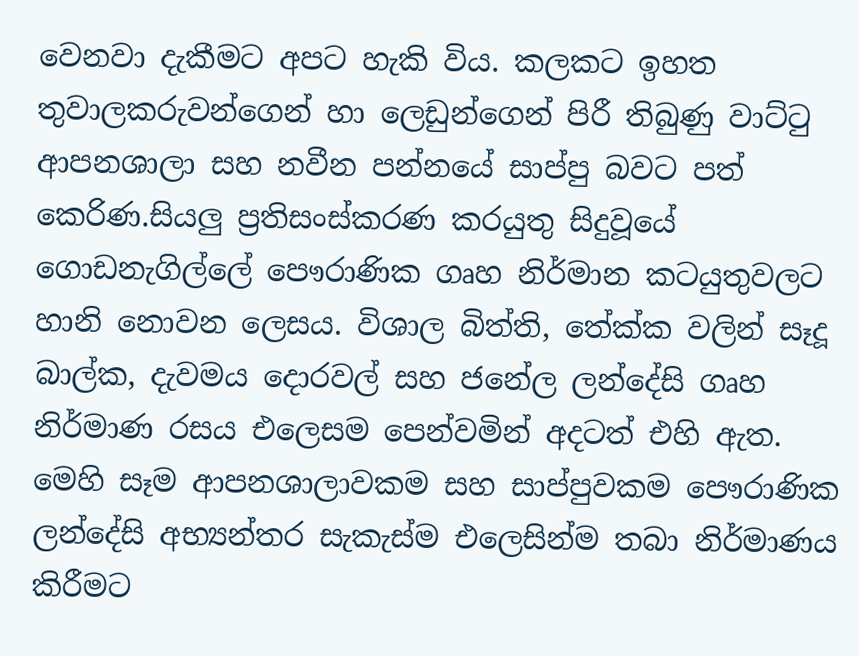වෙනවා දැකීමට අපට හැකි විය. කලකට ඉහත තුවාලකරුවන්ගෙන් හා ලෙඩුන්ගෙන් පිරී තිබුණු වාට්ටු ආපනශාලා සහ නවීන පන්නයේ සාප්පු බවට පත් කෙරිණ.සියලු ප්‍රතිසංස්කරණ කරයුතු සිදුවූයේ ගොඩනැගිල්ලේ පෞරාණික ගෘහ නිර්මාන කටයුතුවලට හානි නොවන ලෙසය. විශාල බිත්ති, තේක්ක වලින් සෑදූ බාල්ක, දැවමය දොරවල් සහ ජනේල ලන්දේසි ගෘහ නිර්මාණ රසය එලෙසම පෙන්වමින් අදටත් එහි ඇත. මෙහි සෑම ආපනශාලාවකම සහ සාප්පුවකම පෞරාණික ලන්දේසි අභ්‍යන්තර සැකැස්ම එලෙසින්ම තබා නිර්මාණය කිරීමට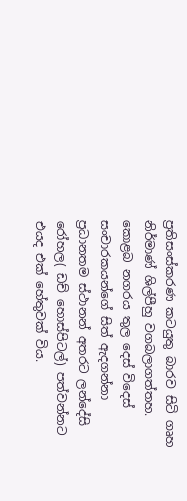ප්‍රතිසංස්කරණ කටයුතු බාරව සිටි ගෘහ නිර්මාණ් ශිල්පීහු වගබලාගත්තහ. කොළබ නගරය තුල දෙස් විදෙස් සංචාරකයන්ගේ සිත් ඇදගන්නා ප්‍රධානතම ස්ථානන් අතරට ලන්දේසි රෝහල( ඩච් හොස්පිටල්) පත්වන්නට එයද එක් හේතුවක් විය.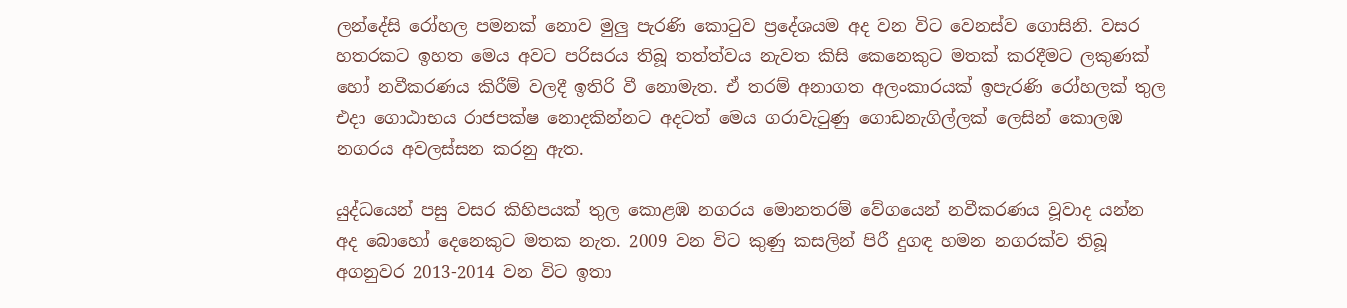ලන්දේසි රෝහල පමනක් නොව මුලු පැරණි කොටුව ප්‍රදේශයම අද වන විට වෙනස්ව ගොසිනි. වසර හතරකට ඉහත මෙය අවට පරිසරය තිබූ තත්ත්වය නැවත කිසි කෙනෙකුට මතක් කරදීමට ලකුණක් හෝ නවීකරණය කිරීම් වලදී ඉතිරි වී නොමැත. ඒ තරම් අනාගත අලංකාරයක් ඉපැරණි රෝහලක් තුල එදා ගොඨාභය රාජපක්ෂ නොදකින්නට අදටත් මෙය ගරාවැටුණු ගොඩනැගිල්ලක් ලෙසින් කොලඹ නගරය අවලස්සන කරනු ඇත.

යුද්ධයෙන් පසු වසර කිහිපයක් තුල කොළඹ නගරය මොනතරම් වේගයෙන් නවීකරණය වූවාද යන්න අද බොහෝ දෙනෙකුට මතක නැත. 2009 වන විට කුණු කසලින් පිරී දුගඳ හමන නගරක්ව තිබූ අගනුවර 2013-2014 වන විට ඉතා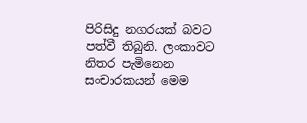පිරිසිදු නගරයක් බවට පත්වී තිබුනි. ලංකාවට නිතර පැමිනෙන සංචාරකයන් මෙම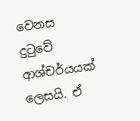වෙනස දුටුවේ ආශ්චර්යයක් ලෙසයි. ඒ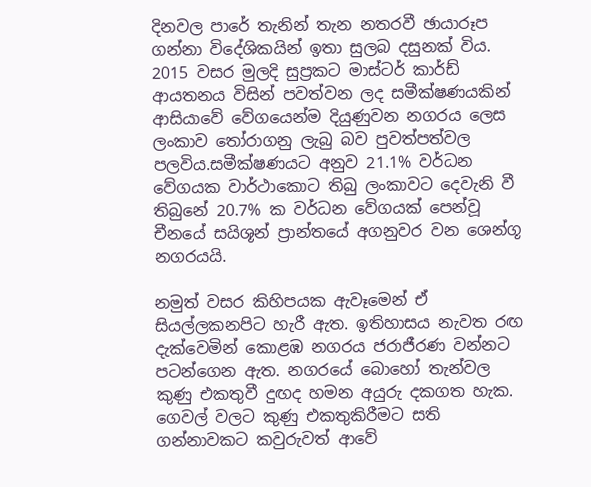දිනවල පාරේ තැනින් තැන නතරවී ඡායාරූප ගන්නා විදේශිකයින් ඉතා සුලබ දසුනක් විය. 2015 වසර මුලදි සුප්‍රකට මාස්ටර් කාර්ඩ් ආයතනය විසින් පවත්වන ලද සමීක්ෂණයකින් ආසියාවේ වේගයෙන්ම දියුණුවන නගරය ලෙස ලංකාව තෝරාගනු ලැබු බව පුවත්පත්වල පලවිය.සමීක්ෂණයට අනුව 21.1% වර්ධන වේගයක වාර්ථාකොට තිබු ලංකාවට දෙවැනි වී තිබුනේ 20.7% ක වර්ධන වේගයක් පෙන්වූ චීනයේ සයිශූන් ප්‍රාන්තයේ අගනුවර වන ශෙන්ගූ නගරයයි.

නමුත් වසර කිහිපයක ඇවෑමෙන් ඒ සියල්ලකනපිට හැරී ඇත. ඉතිහාසය නැවත රඟ දැක්වෙමින් කොළඹ නගරය ජරාජීරණ වන්නට පටන්ගෙන ඇත. නගරයේ බොහෝ තැන්වල කුණු එකතුවී දුඟද හමන අයුරු දකගත හැක. ගෙවල් වලට කුණු එකතුකිරීමට සති ගන්නාවකට කවුරුවත් ආවේ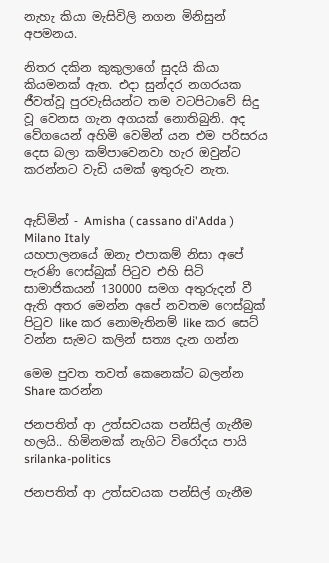නැහැ කියා මැසිවිලි නගන මිනිසුන් අපමනය.

නිතර දකින කුකුලාගේ සුදයි කියා කියමනක් ඇත. එදා සුන්දර නගරයක ජීවත්වූ පුරවැසියන්ට තම වටපිටාවේ සිදු වූ වෙනස ගැන අගයක් නොතිබුනි. අද වේගයෙන් අහිමි වෙමින් යන එම පරිසරය දෙස බලා කම්පාවෙනවා හැර ඔවුන්ට කරන්නට වැඩි යමක් ඉතුරුව නැත.


ඇඩ්මින් - Amisha ( cassano di'Adda ) Milano Italy
යහපාලනයේ ඔනැ එපාකම් නිසා අපේ පැරණි ෆෙස්බුක් පිටුව එහි සිටි සාමාජිකයන් 130000 සමග අතුරුදන් වී ඇති අතර මෙන්න අපේ නවතම ෆෙස්බුක් පිටුව like කර නොමැතිනම් like කර සෙට් වන්න සැමට කලින් සත්‍ය දැන ගන්න

මෙම පුවත තවත් කෙනෙක්ට බලන්න Share කරන්න

ජනපතිත් ආ උත්සවයක පන්සිල් ගැනීම හලයි.. හිමිනමක් නැගිට විරෝදය පායි srilanka-politics

ජනපතිත් ආ උත්සවයක පන්සිල් ගැනීම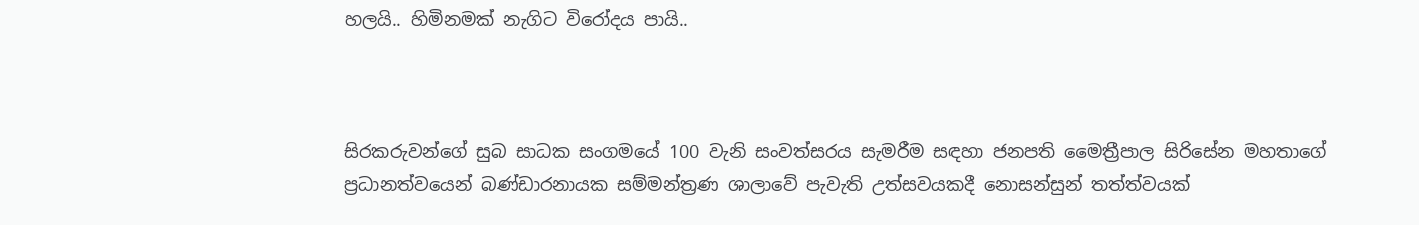හලයි.. හිමිනමක් නැගිට විරෝදය පායි..



සිරකරුවන්ගේ සුබ සාධක සංගමයේ 100 වැනි සංවත්සරය සැමරීම සඳහා ජනපති මෛත්‍රීපාල සිරිසේන මහතාගේ ප්‍රධානත්වයෙන් බණ්ඩාරනායක සම්මන්ත්‍රණ ශාලාවේ පැවැති උත්සවයකදී නොසන්සුන් තත්ත්වයක්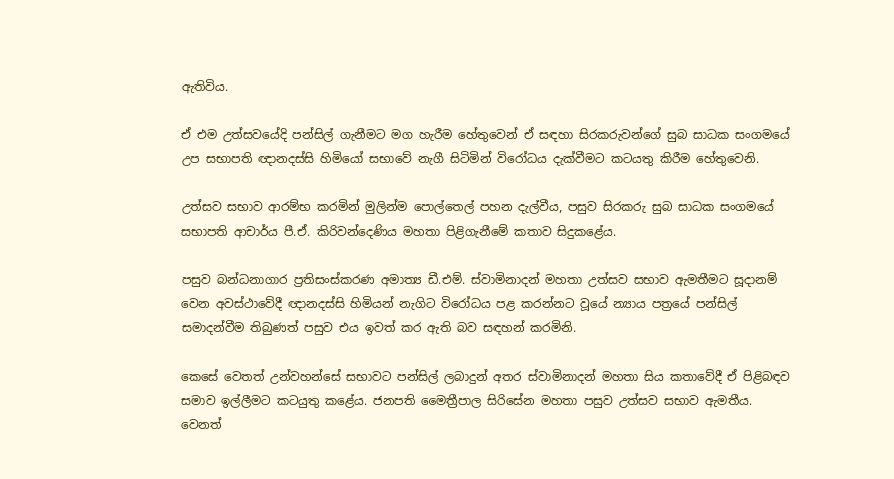ඇතිවිය.

ඒ එම උත්සවයේදි පන්සිල් ගැනීමට මග හැරීම හේතුවෙන් ඒ සඳහා සිරකරුවන්ගේ සුබ සාධක සංගමයේ උප සභාපති ඥානදස්සි හිමියෝ සභාවේ නැගී සිටිමින් විරෝධය දැක්වීමට කටයතු කිරීම හේතුවෙනි.

උත්සව සභාව ආරම්භ කරමින් මුලින්ම පොල්තෙල් පහන දැල්වීය, පසුව සිරකරු සුබ සාධක සංගමයේ සභාපති ආචාර්ය පී.ඒ. කිරිවන්දෙණිය මහතා පිළිගැනීමේ කතාව සිදුකළේය.

පසුව බන්ධනාගාර ප්‍රතිසංස්කරණ අමාත්‍ය ඩී.එම්. ස්වාමිනාදන් මහතා උත්සව සභාව ඇමතීමට සූදානම් වෙන අවස්ථාවේදී ඥානදස්සි හිමියන් නැගිට විරෝධය පළ කරන්නට වූයේ න්‍යාය පත්‍රයේ පන්සිල් සමාදන්වීම තිබුණත් පසුව එය ඉවත් කර ඇති බව සඳහන් කරමිනි.

කෙසේ වෙතත් උන්වහන්සේ සභාවට පන්සිල් ලබාදුන් අතර ස්වාමිනාදන් මහතා සිය කතාවේදී ඒ පිළිබඳව සමාව ඉල්ලීමට කටයුතු කළේය. ජනපති මෛත්‍රීපාල සිරිසේන මහතා පසුව උත්සව සභාව ඇමතීය. වෙනත්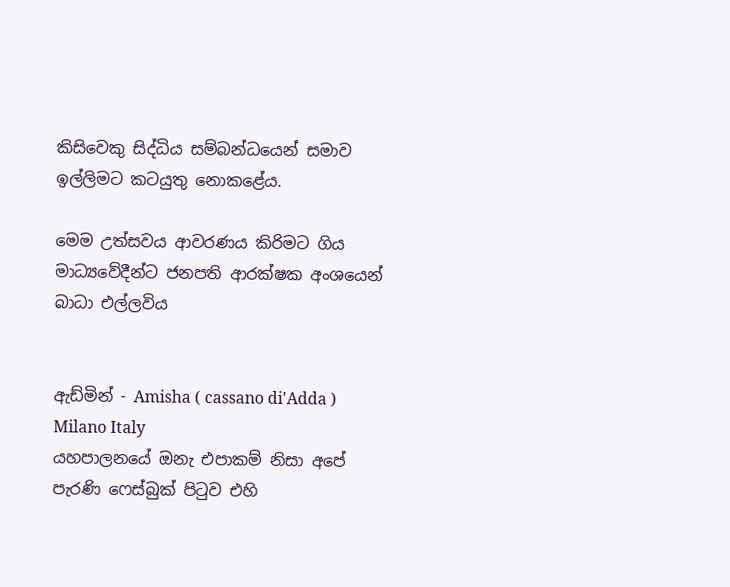කිසිවෙකු සිද්ධිය සම්බන්ධයෙන් සමාව ඉල්ලිමට කටයුතු නොකළේය.

මෙම උත්සවය ආවරණය කිරිමට ගිය මාධ්‍යවේදීන්ට ජනපති ආරක්ෂක අංශයෙන් බාධා එල්ලවිය


ඇඩ්මින් - Amisha ( cassano di'Adda ) Milano Italy
යහපාලනයේ ඔනැ එපාකම් නිසා අපේ පැරණි ෆෙස්බුක් පිටුව එහි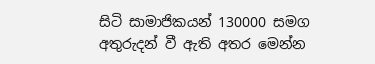සිටි සාමාජිකයන් 130000 සමග අතුරුදන් වී ඇති අතර මෙන්න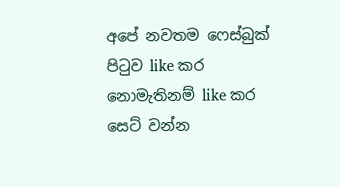අපේ නවතම ෆෙස්බුක් පිටුව like කර නොමැතිනම් like කර සෙට් වන්න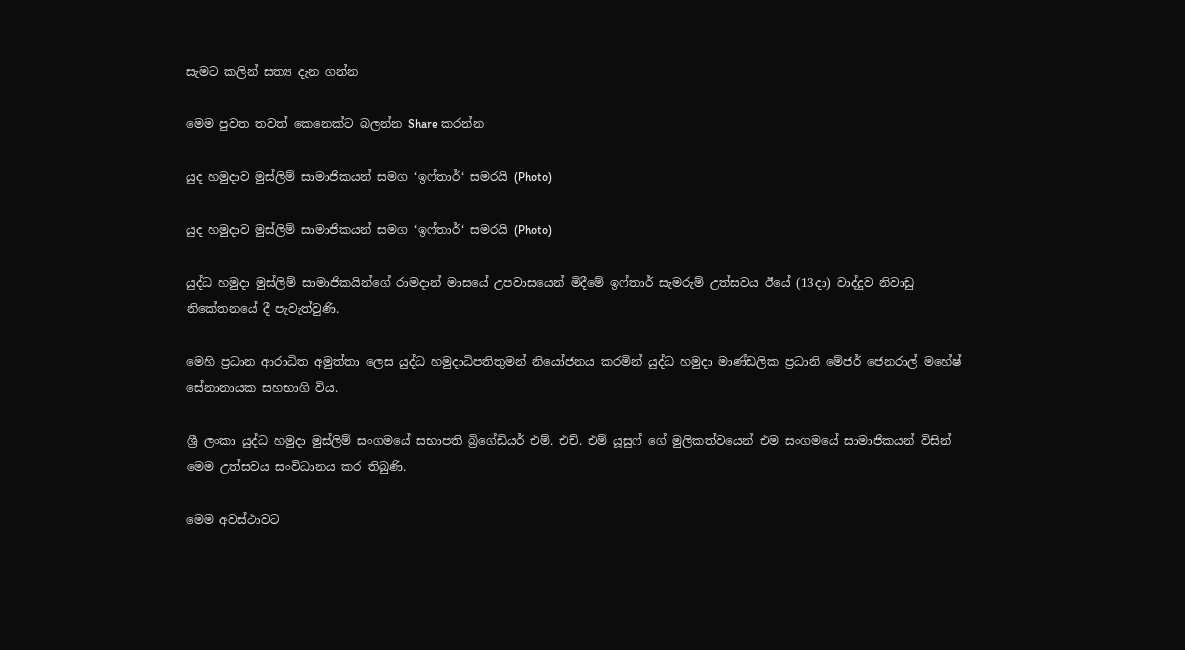සැමට කලින් සත්‍ය දැන ගන්න

මෙම පුවත තවත් කෙනෙක්ට බලන්න Share කරන්න

යුද හමුදාව මුස්ලිම් සාමාජිකයන් සමග ‘ඉෆ්තාර්‘ සමරයි (Photo)

යුද හමුදාව මුස්ලිම් සාමාජිකයන් සමග ‘ඉෆ්තාර්‘ සමරයි (Photo)

යුද්ධ හමුදා මුස්ලිම් සාමාජිකයින්ගේ රාමදාන් මාසයේ උපවාසයෙන් මිදීමේ ඉෆ්තාර් සැමරුම් උත්සවය ඊයේ (13දා) වාද්දුව නිවාඩු නිකේතනයේ දී පැවැත්වුණි.

මෙහි ප්‍රධාන ආරාධිත අමුත්තා ලෙස යුද්ධ හමුදාධිපතිතුමන් නියෝජනය කරමින් යුද්ධ හමුදා මාණ්ඩලික ප්‍රධානි මේජර් ජෙනරාල් මහේෂ් සේනානායක සහභාගි විය.

ශ්‍රී ලංකා යුද්ධ හමුදා මුස්ලිම් සංගමයේ සභාපති බ්‍රිගේඩියර් එම්. එච්. එම් යූසුෆ් ගේ මුලිකත්වයෙන් එම සංගමයේ සාමාජිකයන් විසින් මෙම උත්සවය සංවිධානය කර තිබුණි.

මෙම අවස්ථාවට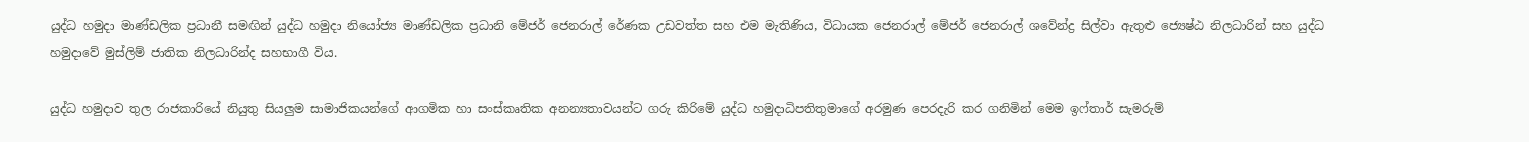යුද්ධ හමුදා මාණ්ඩලික ප්‍රධානී සමඟින් යුද්ධ හමුදා නියෝජ්‍ය මාණ්ඩලික ප්‍රධානි මේජර් ජෙනරාල් රේණක උඩවත්ත සහ එම මැතිණිය, විධායක ජෙනරාල් මේජර් ජෙනරාල් ශවේන්ද්‍ර සිල්වා ඇතුළු ජ්‍යෙෂ්ඨ නිලධාරින් සහ යුද්ධ හමුදාවේ මුස්ලිම් ජාතික නිලධාරින්ද සහභාගී විය.

යුද්ධ හමුදාව තුල රාජකාරියේ නියුතු සියලුම සාමාජිකයන්ගේ ආගමික හා සංස්කෘතික අනන්‍යතාවයන්ට ගරු කිරිමේ යුද්ධ හමුදාධිපතිතුමාගේ අරමුණ පෙරදැරි කර ගනිමින් මෙම ඉෆ්තාර් සැමරුම්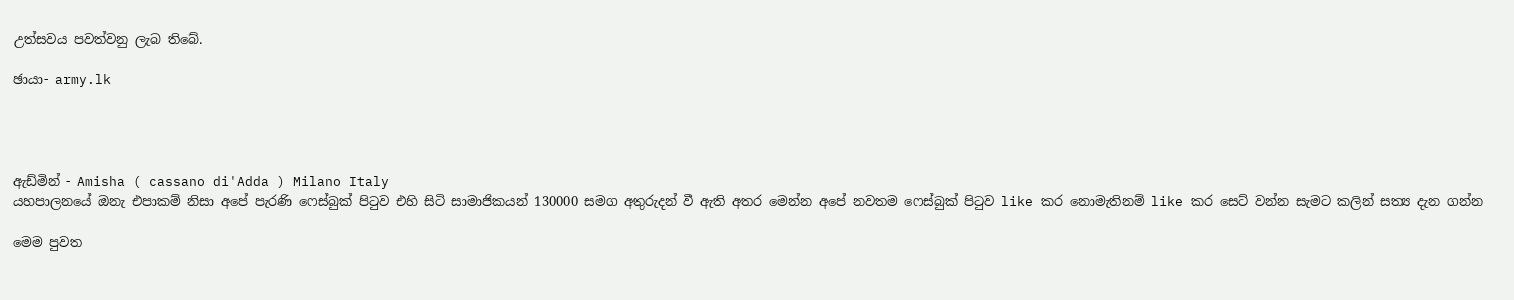උත්සවය පවත්වනු ලැබ තිබේ.

ඡායා- army.lk




ඇඩ්මින් - Amisha ( cassano di'Adda ) Milano Italy
යහපාලනයේ ඔනැ එපාකම් නිසා අපේ පැරණි ෆෙස්බුක් පිටුව එහි සිටි සාමාජිකයන් 130000 සමග අතුරුදන් වී ඇති අතර මෙන්න අපේ නවතම ෆෙස්බුක් පිටුව like කර නොමැතිනම් like කර සෙට් වන්න සැමට කලින් සත්‍ය දැන ගන්න

මෙම පුවත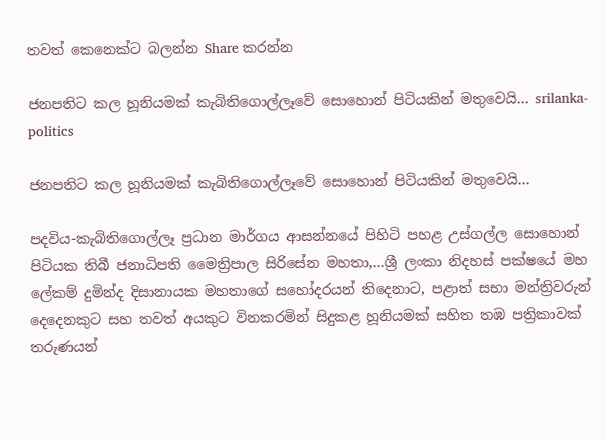තවත් කෙනෙක්ට බලන්න Share කරන්න

ජනපතිට කල හූනියමක් කැබිතිගොල්ලෑවේ සොහොන් පිටියකින් මතුවෙයි… srilanka-politics

ජනපතිට කල හූනියමක් කැබිතිගොල්ලෑවේ සොහොන් පිටියකින් මතුවෙයි…

පදවිය-කැබිතිගොල්ලෑ ප්‍රධාන මාර්ගය ආසන්නයේ පිහිටි පහළ උස්ගල්ල සොහොන් පිටියක තිබී ජනාධිපති මෛත්‍රිපාල සිරිසේන මහතා,…ශ්‍රී ලංකා නිදහස් පක්ෂයේ මහ ලේකම් දුමින්ද දිසානායක මහතාගේ සහෝදරයන් තිදෙනාට, පළාත් සභා මන්ත්‍රිවරුන් දෙදෙනකුට සහ තවත් අයකුට විනකරමින් සිදුකළ හූනියමක් සහිත තඹ පත්‍රිකාවක් තරුණයන්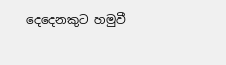දෙදෙනකුට හමුවී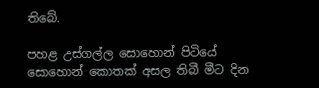තිබේ.

පහළ උස්ගල්ල සොහොන් පිටියේ සොහොන් කොතක් අසල තිබී මීට දින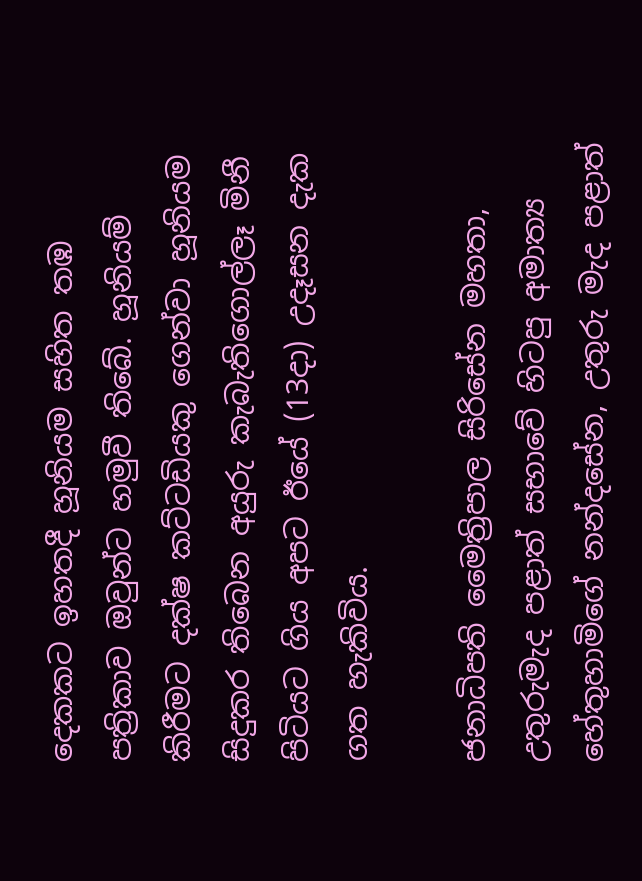දෙකකට ඉහතදී හූනියම සහිත තඹ පත්‍රිකාව ඔවුන්ට හමුවී තිබේ. හූනියම් කිරීමට දක්ෂ කට්ටඩියකු ගෙන්වා හූනියම සිදුකර තිබෙන අයුරු කැබැතිගොල්ලෑ මිනී පිටියට ගිය අපට ඊයේ (13දා) උදෑසන දැක ගත හැකිවිය.

ජනාධිපති මෛත්‍රිපාල සිරිසේන මහතා, උතුරුමැද පළාත් සභාවේ හිටපු අමාත්‍ය හේතුහාමිගේ නන්දසේන, උතුරු මැද පළාත්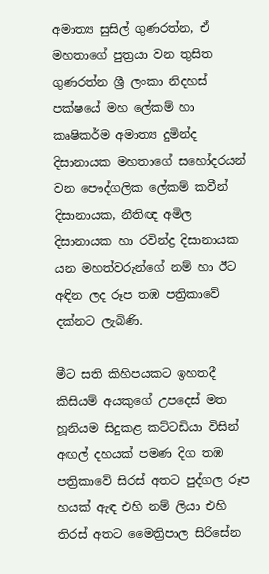අමාත්‍ය සුසිල් ගුණරත්න, ඒ මහතාගේ පුත්‍රයා වන තුසිත ගුණරත්න ශ්‍රී ලංකා නිදහස් පක්ෂයේ මහ ලේකම් හා කෘෂිකර්ම අමාත්‍ය දුමින්ද දිසානායක මහතාගේ සහෝදරයන් වන පෞද්ගලික ලේකම් කවීන් දිසානායක, නීතිඥ අමිල දිසානායක හා රවින්ද්‍ර දිසානායක යන මහත්වරුන්ගේ නම් හා ඊට අඳින ලද රූප තඹ පත්‍රිකාවේ දක්නට ලැබිණි.

මීට සති කිහිපයකට ඉහතදී කිසියම් අයකුගේ උපදෙස් මත හූනියම සිදුකළ කට්ටඩියා විසින් අඟල් දහයක් පමණ දිග තඹ පත්‍රිකාවේ සිරස් අතට පුද්ගල රූප හයක් ඇඳ එහි නම් ලියා එහි තිරස් අතට මෛත්‍රිපාල සිරිසේන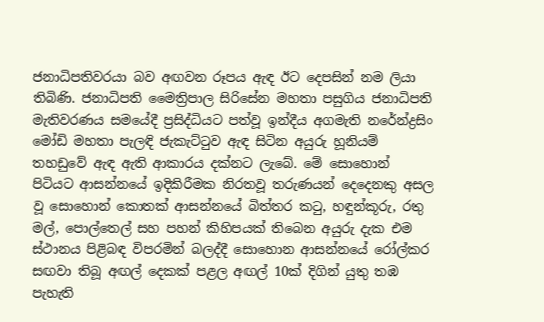ජනාධිපතිවරයා බව අඟවන රූපය ඇඳ ඊට දෙපසින් නම ලියා තිබිණි. ජනාධිපති මෛත්‍රිපාල සිරිසේන මහතා පසුගිය ජනාධිපති මැතිවරණය සමයේදී ප්‍රසිද්ධියට පත්වූ ඉන්දීය අගමැති නරේන්ද්‍රසිං මෝඩි මහතා පැලඳි ජැකැට්ටුව ඇඳ සිටින අයුරු හූනියම් තහඩුවේ ඇඳ ඇති ආකාරය දක්නට ලැබේ. මේ සොහොන් පිටියට ආසන්නයේ ඉදිකිරීමක නිරතවූ තරුණයන් දෙදෙනකු අසල වූ සොහොන් කොතක් ආසන්නයේ බිත්තර කටු, හඳුන්කූරු, රතු මල්, පොල්තෙල් සහ පහන් කිහිපයක් තිබෙන අයුරු දැක එම ස්ථානය පිළිබඳ විපරමින් බලද්දී සොහොන ආසන්නයේ රෝල්කර සඟවා තිබූ අඟල් දෙකක් පළල අඟල් 10ක් දිගින් යුතු තඹ පැහැති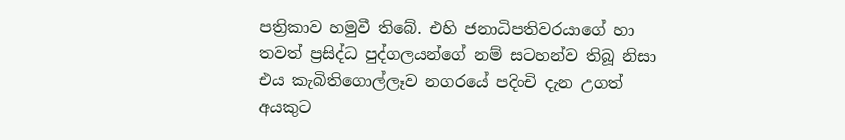පත්‍රිකාව හමුවී තිබේ. එහි ජනාධිපතිවරයාගේ හා තවත් ප්‍රසිද්ධ පුද්ගලයන්ගේ නම් සටහන්ව තිබූ නිසා එය කැබිතිගොල්ලෑව නගරයේ පදිංචි දැන උගත් අයකුට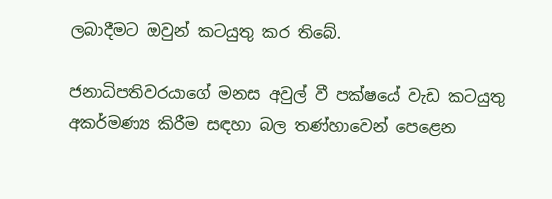ලබාදීමට ඔවුන් කටයුතු කර තිබේ.

ජනාධිපතිවරයාගේ මනස අවුල් වී පක්ෂයේ වැඩ කටයුතු අකර්මණ්‍ය කිරීම සඳහා බල තණ්හාවෙන් පෙළෙන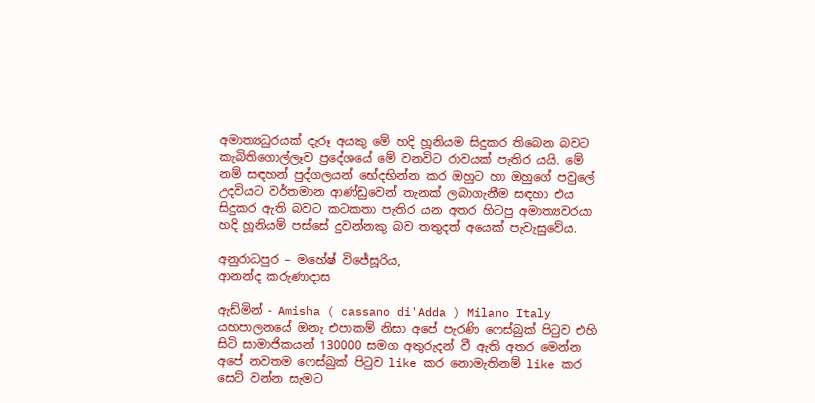අමාත්‍යධුරයක් දැරූ අයකු මේ හදි හූනියම සිදුකර තිබෙන බවට කැබිතිගොල්ලෑව ප්‍රදේශයේ මේ වනවිට රාවයක් පැතිර යයි. මේ නම් සඳහන් පුද්ගලයන් භේදභින්න කර ඔහුට හා ඔහුගේ පවුලේ උදවියට වර්තමාන ආණ්ඩුවෙන් තැනක් ලබාගැනීම සඳහා එය සිදුකර ඇති බවට කටකතා පැතිර යන අතර හිටපු අමාත්‍යවරයා හදි හූනියම් පස්සේ දුවන්නකු බව තතුදත් අයෙක් පැවැසුවේය.

අනුරාධපුර – මහේෂ් විජේසූරිය,
ආනන්ද කරුණාදාස

ඇඩ්මින් - Amisha ( cassano di'Adda ) Milano Italy
යහපාලනයේ ඔනැ එපාකම් නිසා අපේ පැරණි ෆෙස්බුක් පිටුව එහි සිටි සාමාජිකයන් 130000 සමග අතුරුදන් වී ඇති අතර මෙන්න අපේ නවතම ෆෙස්බුක් පිටුව like කර නොමැතිනම් like කර සෙට් වන්න සැමට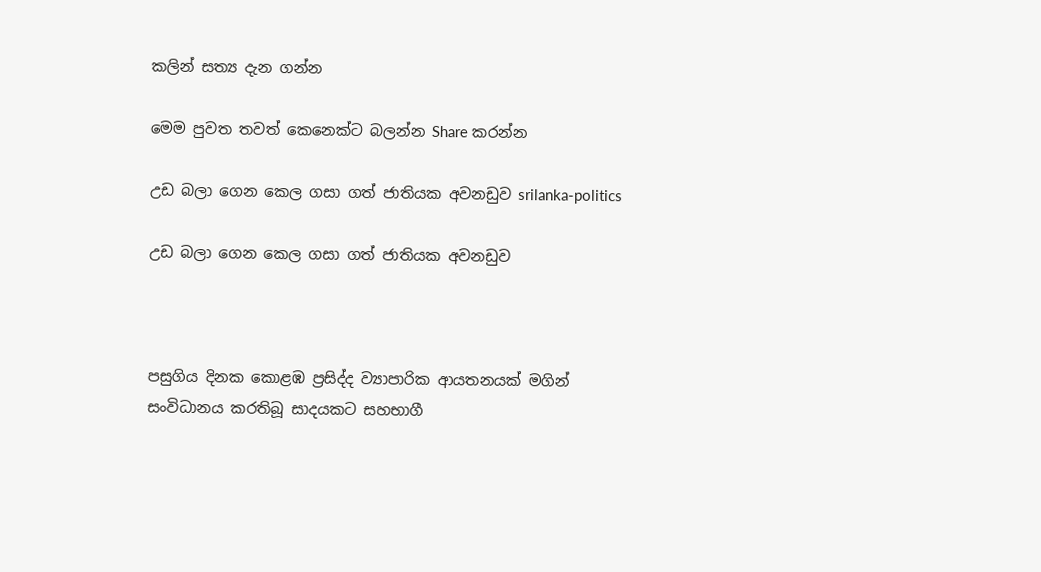කලින් සත්‍ය දැන ගන්න

මෙම පුවත තවත් කෙනෙක්ට බලන්න Share කරන්න

උඩ බලා ගෙන කෙල ගසා ගත් ජාතියක අවනඩුව srilanka-politics

උඩ බලා ගෙන කෙල ගසා ගත් ජාතියක අවනඩුව



පසුගිය දිනක කොළඹ ප්‍රසිද්ද ව්‍යාපාරික ආයතනයක් මගින් සංවිධානය කරතිබූ සාදයකට සහභාගී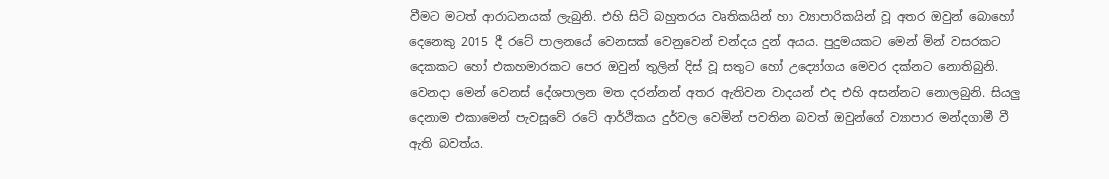වීමට මටත් ආරාධනයක් ලැබුනි. එහි සිටි බහුතරය වෘතිකයින් හා ව්‍යාපාරිකයින් වූ අතර ඔවුන් බොහෝ දෙනෙකු 2015 දී රටේ පාලනයේ වෙනසක් වෙනුවෙන් චන්දය දුන් අයය. පුදුමයකට මෙන් මින් වසරකට දෙකකට හෝ එකහමාරකට පෙර ඔවුන් තුලින් දිස් වූ සතුට හෝ උද්‍යෝගය මෙවර දක්නට නොතිබුනි. වෙනදා මෙන් වෙනස් දේශපාලන මත දරන්නන් අතර ඇතිවන වාදයන් එද එහි අසන්නට නොලබුනි. සියලු දෙනාම එකාමෙන් පැවසූවේ රටේ ආර්ථිකය දුර්වල වෙමින් පවතින බවත් ඔවුන්ගේ ව්‍යාපාර මන්දගාමී වී ඇති බවත්ය.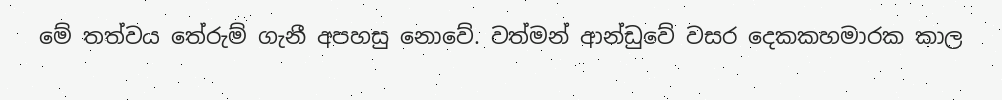මේ තත්වය තේරුම් ගැනී අපහසු නොවේ. වත්මන් ආන්ඩුවේ වසර දෙකකහමාරක කාල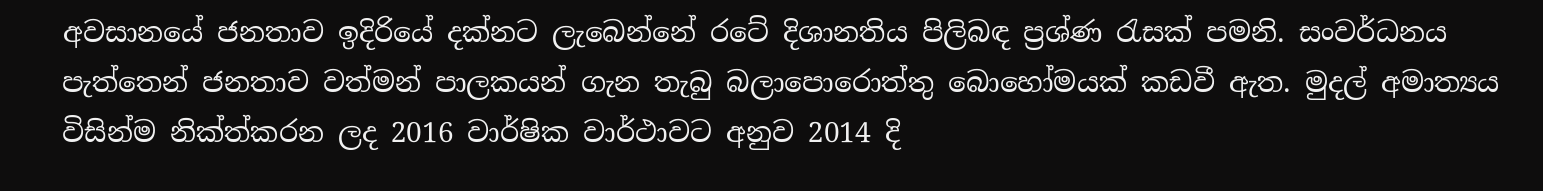අවසානයේ ජනතාව ඉදිරියේ දක්නට ලැබෙන්නේ රටේ දිශානතිය පිලිබඳ ප්‍රශ්ණ රැසක් පමනි. සංවර්ධනය පැත්තෙන් ජනතාව වත්මන් පාලකයන් ගැන තැබු බලාපොරොත්තු බොහෝමයක් කඩවී ඇත. මුදල් අමාත්‍යය විසින්ම නික්ත්කරන ලද 2016 වාර්ෂික වාර්ථාවට අනුව 2014 දි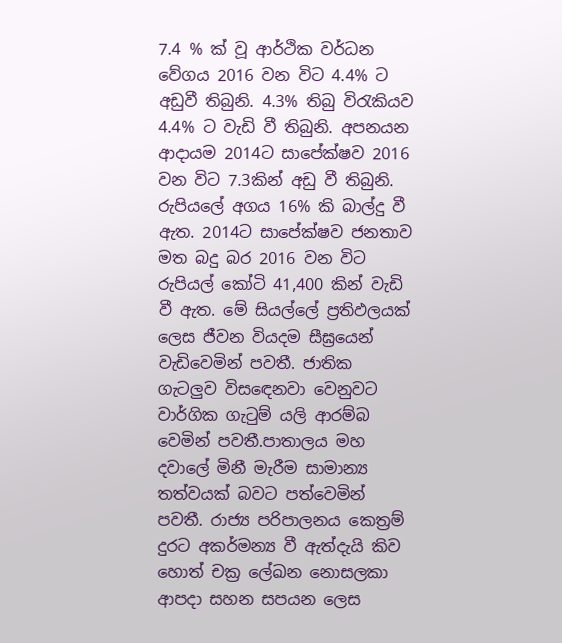7.4 % ක් වූ ආර්ථික වර්ධන වේගය 2016 වන විට 4.4% ට අඩුවී තිබුනි. 4.3% තිබු විරැකියව 4.4% ට වැඩි වී තිබුනි. අපනයන ආදායම 2014ට සාපේක්ෂව 2016 වන විට 7.3කින් අඩු වී තිබුනි. රුපියලේ අගය 16% කි බාල්දු වී ඇත. 2014ට සාපේක්ෂව ජනතාව මත බදු බර 2016 වන විට රුපියල් කෝටි 41,400 කින් වැඩි වී ඇත. මේ සියල්ලේ ප්‍රතිඵලයක් ලෙස ජීවන වියදම සීඝ්‍රයෙන් වැඩිවෙමින් පවතී. ජාතික ගැටලුව විසඳෙනවා වෙනුවට වාර්ගික ගැටුම් යලි ආරම්බ වෙමින් පවතී.පාතාලය මහ දවාලේ මිනී මැරීම සාමාන්‍ය තත්වයක් බවට පත්වෙමින් පවතී. රාජ්‍ය පරිපාලනය කෙත්‍රම් දුරට අකර්මන්‍ය වී ඇත්දැයි කිව හොත් චක්‍ර ලේඛන නොසලකා ආපදා සහන සපයන ලෙස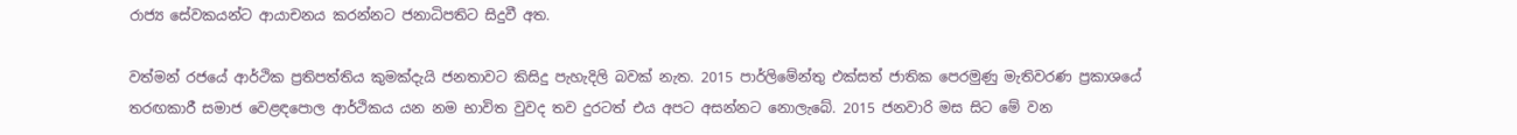රාජ්‍ය සේවකයන්ට ආයාචනය කරන්නට ජනාධිපතිට සිදුවී අත.

වත්මන් රජයේ ආර්ථික ප්‍රතිපත්තිය කුමක්දැයි ජනතාවට කිසිදු පැහැදිලි බවක් නැත. 2015 පාර්ලිමේන්තු එක්සත් ජාතික පෙරමුණු මැතිවරණ ප්‍රකාශයේ තරඟකාරී සමාජ වෙළඳපොල ආර්ථිකය යන නම භාවිත වුවද තව දුරටත් එය අපට අසන්නට නොලැබේ. 2015 ජනවාරි මස සිට මේ වන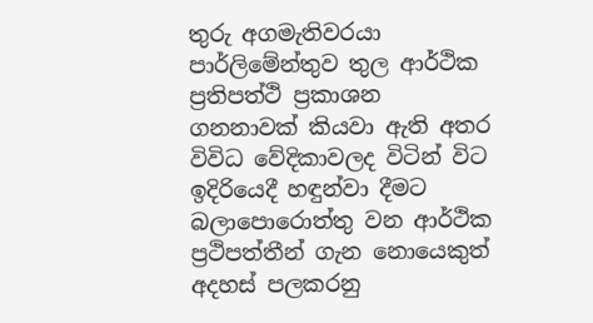තුරු අගමැතිවරයා පාර්ලිමේන්තුව තුල ආර්ථික ප්‍රතිපත්ථි ප්‍රකාශන ගනනාවක් කියවා ඇති අතර විවිධ වේදිකාවලද විටින් විට ඉදිරියෙදී හඳුන්වා දීමට බලාපොරොත්තු වන ආර්ථික ප්‍රථිපත්තීන් ගැන නොයෙකුත් අදහස් පලකරනු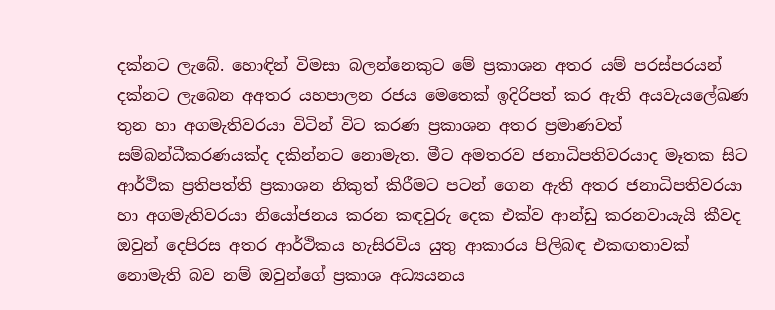දක්නට ලැබේ. හොඳින් විමසා බලන්නෙකුට මේ ප්‍රකාශන අතර යම් පරස්පරයන් දක්නට ලැබෙන අඅතර යහපාලන රජය මෙතෙක් ඉදිරිපත් කර ඇති අයවැයලේඛණ තුන හා අගමැතිවරයා විටින් විට කරණ ප්‍රකාශන අතර ප්‍රමාණවත් සම්බන්ධීකරණයක්ද දකින්නට නොමැත. මීට අමතරව ජනාධිපතිවරයාද මෑතක සිට ආර්ථික ප්‍රතිපත්ති ප්‍රකාශන නිකුත් කිරීමට පටන් ගෙන ඇති අතර ජනාධිපතිවරයා හා අගමැතිවරයා නියෝජනය කරන කඳවුරු දෙක එක්ව ආන්ඩු කරනවායැයි කීවද ඔවුන් දෙපිරස අතර ආර්ථිකය හැසිරවිය යුතු ආකාරය පිලිබඳ එකඟතාවක් නොමැති බව නම් ඔවුන්ගේ ප්‍රකාශ අධ්‍යයනය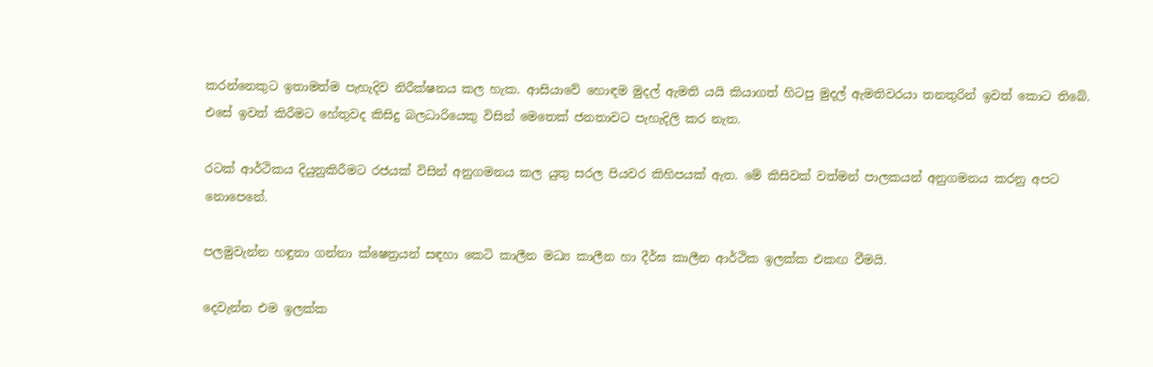කරන්නෙකුට ඉතාමත්ම පැහැදිව නිරීක්ෂනය කල හැක. ආසියාවේ හොඳම මුදල් ඇමති යයි කියාගත් හිටපු මුදල් ඇමතිවරයා තනතුරින් ඉවත් කොට තිබේ. එසේ ඉවත් කිරීමට හේතුවද කිසිදු බලධාරියෙකු විසින් මෙතෙක් ජනතාවට පැහැදිලි කර නැත.

රටක් ආර්ථිකය දියුනුකිරීමට රජයක් විසින් අනුගමනය කල යුතු සරල පියවර කිහිපයක් ඇත. මේ කිසිවක් වත්මන් පාලකයන් අනුගමනය කරනු අපට නොපෙනේ.

පලමුවැන්න හඳුනා ගන්නා ක්ෂෙත්‍රයන් සඳහා කෙටි කාලීන මධ්‍ය කාලීන හා දීර්ඝ කාලීන ආර්ථික ඉලක්ක එකඟ වීමයි.

දෙවැන්න එම ඉලක්ක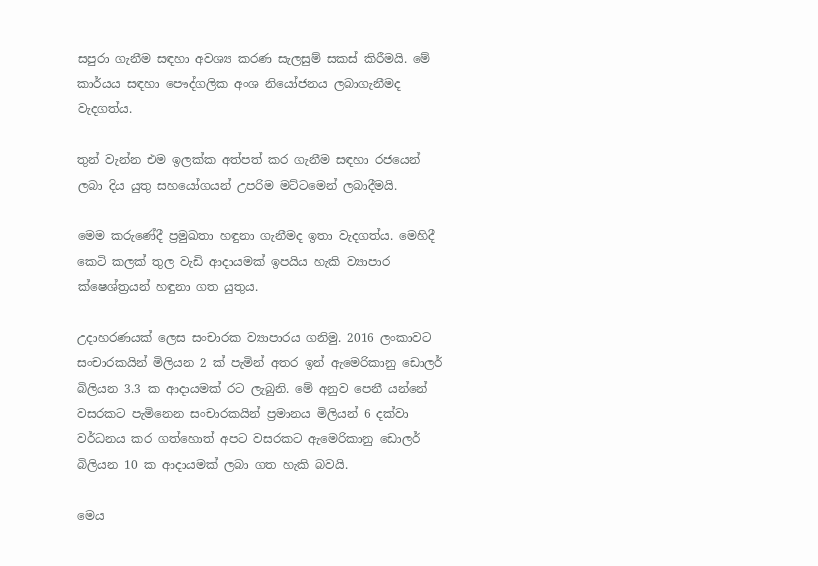සපුරා ගැනීම සඳහා අවශ්‍ය කරණ සැලසුම් සකස් කිරීමයි. මේ කාර්යය සඳහා පෞද්ගලික අංශ නියෝජනය ලබාගැනීමද වැදගත්ය.

තුන් වැන්න එම ඉලක්ක අත්පත් කර ගැනීම සඳහා රජයෙන් ලබා දිය යුතු සහයෝගයන් උපරිම මට්ටමෙන් ලබාදීමයි.

මෙම කරුණේදී ප්‍රමුඛතා හඳුනා ගැනීමද ඉතා වැදගත්ය. මෙහිදී කෙටි කලක් තුල වැඩි ආදායමක් ඉපයිය හැකි ව්‍යාපාර ක්ෂෙශ්ත්‍රයන් හඳුනා ගත යුතුය.

උදාහරණයක් ලෙස සංචාරක ව්‍යාපාරය ගනිමු. 2016 ලංකාවට සංචාරකයින් මිලියන 2 ක් පැමින් අතර ඉන් ඇමෙරිකානු ඩොලර් බිලියන 3.3 ක ආදායමක් රට ලැබුනි. මේ අනුව පෙනී යන්නේ වසරකට පැමිනෙන සංචාරකයින් ප්‍රමානය මිලියන් 6 දක්වා වර්ධනය කර ගත්හොත් අපට වසරකට ඇමෙරිකානු ඩොලර් බිලියන 10 ක ආදායමක් ලබා ගත හැකි බවයි.

මෙය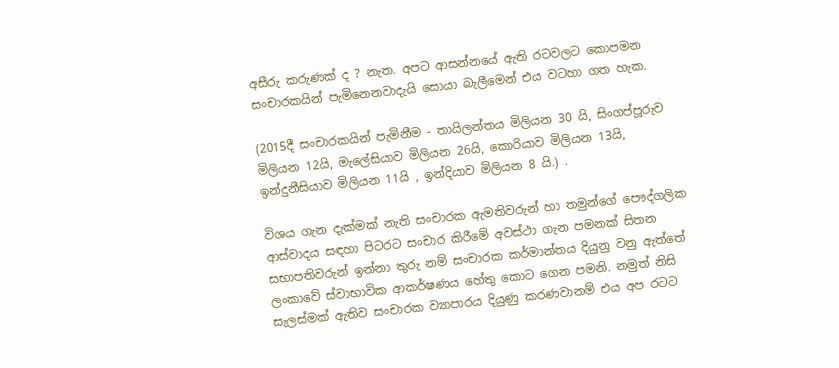අසීරු කරුණක් ද ? නැත. අපට ආසන්නයේ ඇති රටවලට කොපමන සංචාරකයින් පැමිනෙනවාදැයි සොයා බැලීමෙන් එය වටහා ගත හැක.

(2015දී සංචාරකයින් පැමිනීම - තායිලන්තය මිලියන 30 යි, සිංගප්පූරුව මිලියන 12යි, මැලේසියාව මිලියන 26යි, කොරියාව මිලියන 13යි, ඉන්දුනීසියාව මිලියන 11යි , ඉන්දියාව මිලියන 8 යි.) .

විශය ගැන දැක්මක් නැති සංචාරක ඇමතිවරුන් හා තමුන්ගේ පෞද්ගලික ආස්වාදය සඳහා පිටරට සංචාර කිරීමේ අවස්ථා ගැන පමනක් සිතන සභාපතිවරුන් ඉන්නා තුරු නම් සංචාරක කර්මාන්තය දියුනු වනු ඇත්තේ ලංකාවේ ස්වාභාවික ආකර්ෂණය හේතු කොට ගෙන පමනි. නමුත් නිසි සැලස්මක් ඇතිව සංචාරක ව්‍යාපාරය දියුණු කරණවානම් එය අප රටට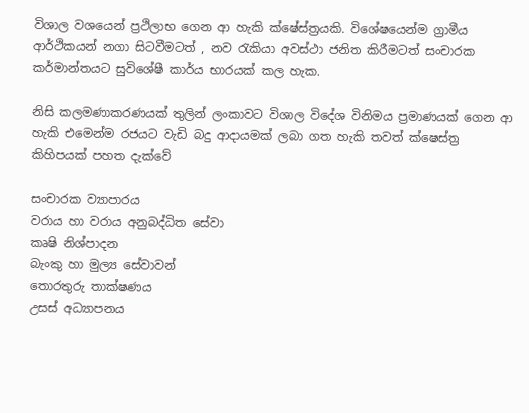විශාල වශයෙන් ප්‍රථිලාභ ගෙන ආ හැකි ක්ෂේස්ත්‍රයකි. විශේෂයෙන්ම ග්‍රාමීය ආර්ථිකයන් නගා සිටවීමටත් , නව රැකියා අවස්ථා ජනිත කිරීමටත් සංචාරක කර්මාන්තයට සුවිශේෂී කාර්ය භාරයක් කල හැක.

නිසි කලමණාකරණයක් තුලින් ලංකාවට විශාල විදේශ විනිමය ප්‍රමාණයක් ගෙන ආ හැකි එමෙන්ම රජයට වැඩි බදු ආදායමක් ලබා ගත හැකි තවත් ක්ෂෙස්ත්‍ර කිහිපයක් පහත දැක්වේ

සංචාරක ව්‍යාපාරය
වරාය හා වරාය අනුබද්ධිත සේවා
කෘෂි නිශ්පාදන
බැංකු හා මුල්‍ය සේවාවන්
තොරතුරු තාක්ෂණය
උසස් අධ්‍යාපනය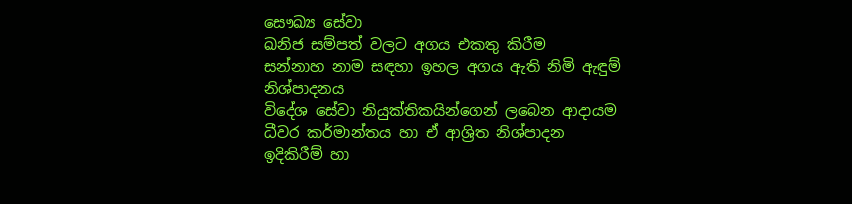සෞඛ්‍ය සේවා
ඛනිජ සම්පත් වලට අගය එකතු කිරීම
සන්නාහ නාම සඳහා ඉහල අගය ඇති නිමි ඇඳුම් නිශ්පාදනය
විදේශ සේවා නියුක්තිකයින්ගෙන් ලබෙන ආදායම
ධීවර කර්මාන්තය හා ඒ ආශ්‍රිත නිශ්පාදන
ඉදිකිරීම් හා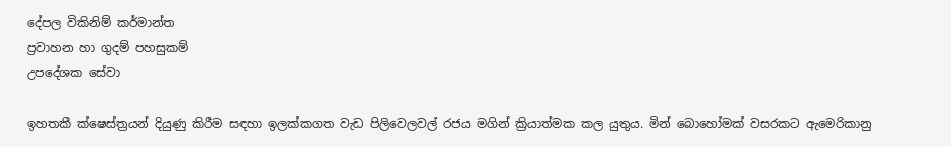දේපල විකිනිම් කර්මාන්ත
ප්‍රවාහන හා ගුදම් පහසුකම්
උපදේශක සේවා

ඉහතකී ක්ෂෙස්ත්‍රයන් දියුණු කිරීම සඳහා ඉලක්කගත වැඩ පිලිවෙලවල් රජය මගින් ක්‍රියාත්මක කල යුතුය. මින් බොහෝමක් වසරකට ඇමෙරිකානු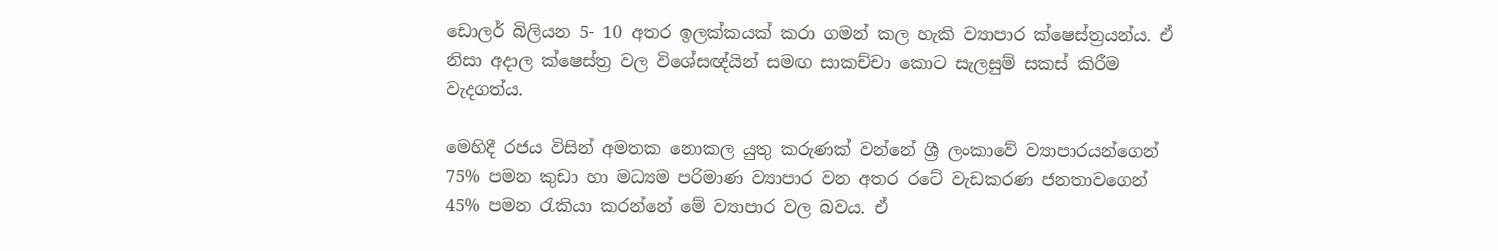ඩොලර් බිලියන 5- 10 අතර ඉලක්කයක් කරා ගමන් කල හැකි ව්‍යාපාර ක්ෂෙස්ත්‍රයන්ය. ඒ නිසා අදාල ක්ෂෙස්ත්‍ර වල විශේසඥ්යින් සමඟ සාකච්චා කොට සැලසුම් සකස් කිරීම වැදගත්ය.

මෙහිදී රජය විසින් අමතක නොකල යුතු කරුණක් වන්නේ ශ්‍රී ලංකාවේ ව්‍යාපාරයන්ගෙන් 75% පමන කුඩා හා මධ්‍යම පරිමාණ ව්‍යාපාර වන අතර රටේ වැඩකරණ ජනතාවගෙන් 45% පමන රැකියා කරන්නේ මේ ව්‍යාපාර වල බවය. ඒ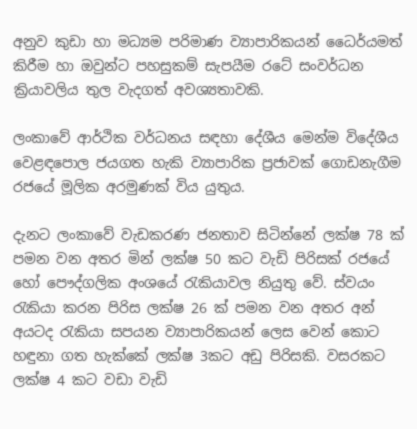අනුව කුඩා හා මධ්‍යම පරිමාණ ව්‍යාපාරිකයන් ධෛර්යමත් කිරීම හා ඔවුන්ට පහසුකම් සැපයීම රටේ සංවර්ධන ක්‍රියාවලිය තුල වැදගත් අවශ්‍යතාවකි.

ලංකාවේ ආර්ථික වර්ධනය සඳහා දේශීය මෙන්ම විදේශීය වෙළඳපොල ජයගත හැකි ව්‍යාපාරික ප්‍රජාවක් ගොඩනැගීම රජයේ මූලික අරමුණක් විය යුතුය.

දැනට ලංකාවේ වැඩකරණ ජනතාව සිටින්නේ ලක්ෂ 78 ක් පමන වන අතර මින් ලක්ෂ 50 කට වැඩි පිරිසක් රජයේ හෝ පෞද්ගලික අංශයේ රැකියාවල නියුතු වේ. ස්වයං රැකියා කරන පිරිස ලක්ෂ 26 ක් පමන වන අතර අන් අයටද රැකියා සපයන ව්‍යාපාරිකයන් ලෙස වෙන් කොට හඳුනා ගත හැක්කේ ලක්ෂ 3කට අඩු පිරිසකි. වසරකට ලක්ෂ 4 කට වඩා වැඩි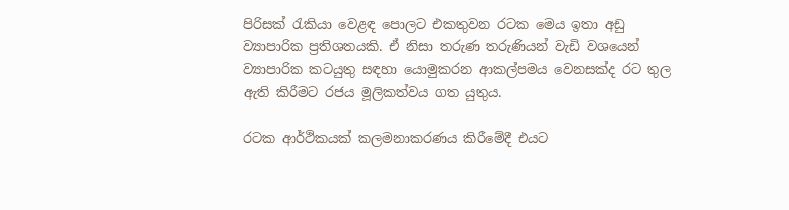පිරිසක් රැකියා වෙළඳ පොලට එකතුවන රටක මෙය ඉතා අඩු ව්‍යාපාරික ප්‍රතිශතයකි. ඒ නිසා තරුණ තරුණියන් වැඩි වශයෙන් ව්‍යාපාරික කටයුතු සඳහා යොමුකරන ආකල්පමය වෙනසක්ද රට තුල ඇති කිරීමට රජය මූලිකත්වය ගත යුතුය.

රටක ආර්ථිකයක් කලමනාකරණය කිරීමේදී එයට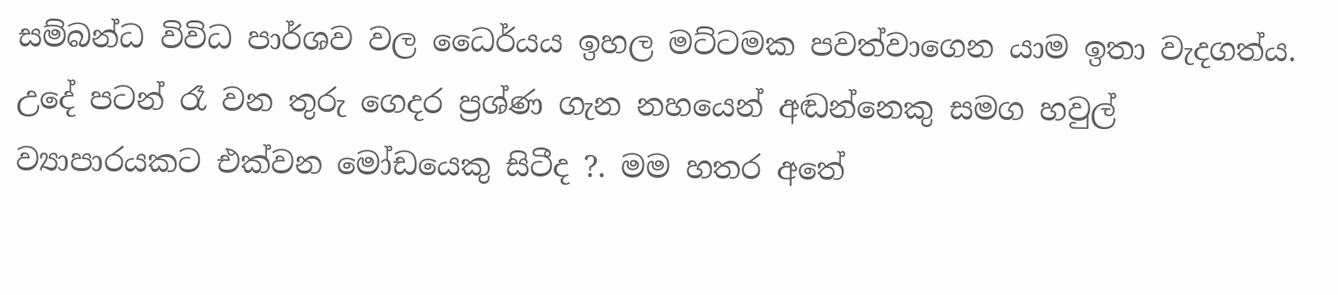සම්බන්ධ විවිධ පාර්ශව වල ධෛර්යය ඉහල මට්ටමක පවත්වාගෙන යාම ඉතා වැදගත්ය. උදේ පටන් රෑ වන තුරු ගෙදර ප්‍රශ්ණ ගැන නහයෙන් අඬන්නෙකු සමග හවුල් ව්‍යාපාරයකට එක්වන මෝඩයෙකු සිටීද ?. මම හතර අතේ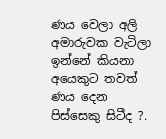ණය වෙලා අලි අමාරුවක වැටිලා ඉන්නේ කියනා අයෙකුට තවත් ණය දෙන පිස්සෙකු සිටීද ?.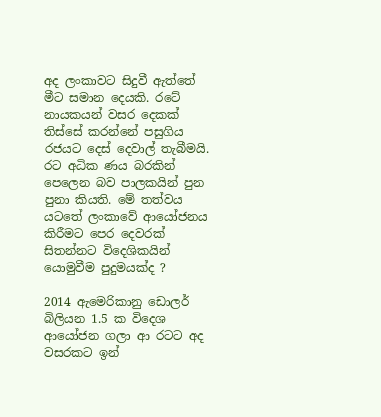අද ලංකාවට සිදුවී ඇත්තේ මීට සමාන දෙයකි. රටේ නායකයන් වසර දෙකක් තිස්සේ කරන්නේ පසුගිය රජයට දෙස් දෙවාල් තැබීමයි. රට අධික ණය බරකින් පෙලෙන බව පාලකයින් පුන පුනා කියති. මේ තත්වය යටතේ ලංකාවේ ආයෝජනය කිරීමට පෙර දෙවරක් සිතන්නට විදෙශිකයින් යොමුවීම පුදුමයක්ද ?

2014 ඇමෙරිකානු ඩොලර් බිලියන 1.5 ක විදෙශ ආයෝජන ගලා ආ රටට අද වසරකට ඉන්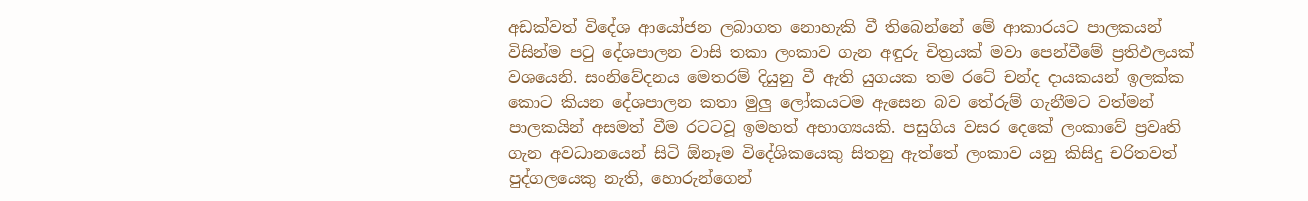අඩක්වත් විදේශ ආයෝජන ලබාගත නොහැකි වී තිබෙන්නේ මේ ආකාරයට පාලකයන් විසින්ම පටු දේශපාලන වාසි තකා ලංකාව ගැන අඳුරු චිත්‍රයක් මවා පෙන්වීමේ ප්‍රතිඵලයක් වශයෙනි. සංනිවේදනය මෙතරම් දියුනු වී ඇති යුගයක තම රටේ චන්ද දායකයන් ඉලක්ක කොට කියන දේශපාලන කතා මුලු ලෝකයටම ඇසෙන බව තේරුම් ගැනීමට වත්මන් පාලකයින් අසමත් වීම රටටවූ ඉමහත් අභාග්‍යයකි. පසුගිය වසර දෙකේ ලංකාවේ ප්‍රවෘති ගැන අවධානයෙන් සිටි ඕනෑම විදේශිකයෙකු සිතනු ඇත්තේ ලංකාව යනු කිසිදු චරිතවත් පුද්ගලයෙකු නැති, හොරුන්ගෙන්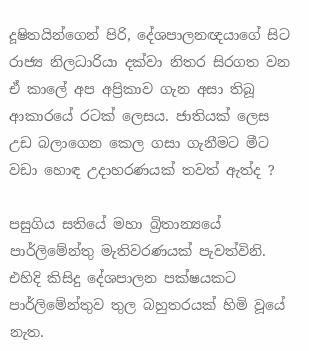දූෂිතයින්ගෙන් පිරි, දේශපාලනඥයාගේ සිට රාජ්‍ය නිලධාරියා දක්වා නිතර සිරගත වන ඒ කාලේ අප අප්‍රිකාව ගැන අසා තිබූ ආකාරයේ රටක් ලෙසය. ජාතියක් ලෙස උඩ බලාගෙන කෙල ගසා ගැනීමට මීට වඩා හොඳ උදාහරණයක් තවත් ඇත්ද ?

පසුගිය සතියේ මහා බ්‍රිතාන්‍යයේ පාර්ලිමේන්තු මැතිවරණයක් පැවත්විනි. එහිදි කිසිදු දේශපාලන පක්ෂයකට පාර්ලිමේන්තුව තුල බහුතරයක් හිමි වූයේ නැත.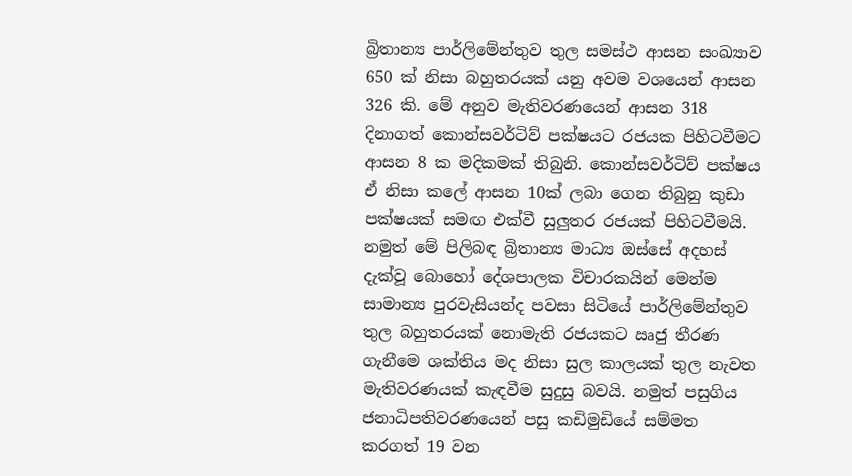බ්‍රිතාන්‍ය පාර්ලිමේන්තුව තුල සමස්ථ ආසන සංඛ්‍යාව 650 ක් නිසා බහුතරයක් යනු අවම වශයෙන් ආසන 326 කි. මේ අනුව මැතිවරණයෙන් ආසන 318 දිනාගත් කොන්සවර්ටිව් පක්ෂයට රජයක පිහිටවීමට ආසන 8 ක මදිකමක් තිබුනි. කොන්සවර්ටිව් පක්ෂය ඒ නිසා කලේ ආසන 10ක් ලබා ගෙන තිබුනු කුඩා පක්ෂයක් සමඟ එක්වී සුලුතර රජයක් පිහිටවීමයි. නමුත් මේ පිලිබඳ බ්‍රිතාන්‍ය මාධ්‍ය ඔස්සේ අදහස් දැක්වූ බොහෝ දේශපාලක විචාරකයින් මෙන්ම සාමාන්‍ය පුරවැසියන්ද පවසා සිටියේ පාර්ලිමේන්තුව තුල බහුතරයක් නොමැති රජයකට ඍජු තීරණ ගැනීමෙ ශක්තිය මද නිසා සුල කාලයක් තුල නැවත මැතිවරණයක් කැඳවීම සුදුසු බවයි. නමුත් පසුගිය ජනාධිපතිවරණයෙන් පසු කඩිමුඩියේ සම්මත කරගත් 19 වන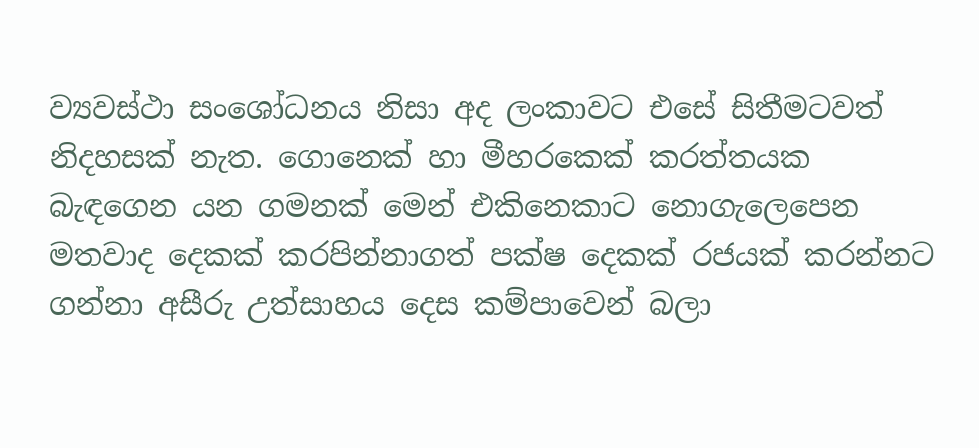ව්‍යවස්ථා සංශෝධනය නිසා අද ලංකාවට එසේ සිතීමටවත් නිදහසක් නැත. ගොනෙක් හා මීහරකෙක් කරත්තයක බැඳගෙන යන ගමනක් මෙන් එකිනෙකාට නොගැලෙපෙන මතවාද දෙකක් කරපින්නාගත් පක්ෂ දෙකක් රජයක් කරන්නට ගන්නා අසීරු උත්සාහය දෙස කම්පාවෙන් බලා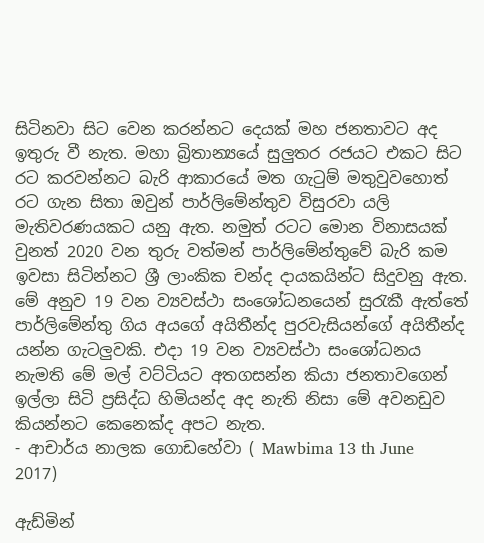සිටිනවා සිට වෙන කරන්නට දෙයක් මහ ජනතාවට අද ඉතුරු වී නැත. මහා බ්‍රිතාන්‍යයේ සුලුතර රජයට එකට සිට රට කරවන්නට බැරි ආකාරයේ මත ගැටුම් මතුවුවහොත් රට ගැන සිතා ඔවුන් පාර්ලිමේන්තුව විසුරවා යලි මැතිවරණයකට යනු ඇත. නමුත් රටට මොන විනාසයක් වුනත් 2020 වන තුරු වත්මන් පාර්ලිමේන්තුවේ බැරි කම ඉවසා සිටින්නට ශ්‍රී ලාංකික චන්ද දායකයින්ට සිදුවනු ඇත. මේ අනුව 19 වන ව්‍යවස්ථා සංශෝධනයෙන් සුරැකී ඇත්තේ පාර්ලිමේන්තු ගිය අයගේ අයිතීන්ද පුරවැසියන්ගේ අයිතීන්ද යන්න ගැටලුවකි. එදා 19 වන ව්‍යවස්ථා සංශෝධනය නැමති මේ මල් වට්ටියට අතගසන්න කියා ජනතාවගෙන් ඉල්ලා සිටි ප්‍රසිද්ධ හිමියන්ද අද නැති නිසා මේ අවනඩුව කියන්නට කෙනෙක්ද අපට නැත.
- ආචාර්ය නාලක ගොඩහේවා ( Mawbima 13 th June 2017)

ඇඩ්මින්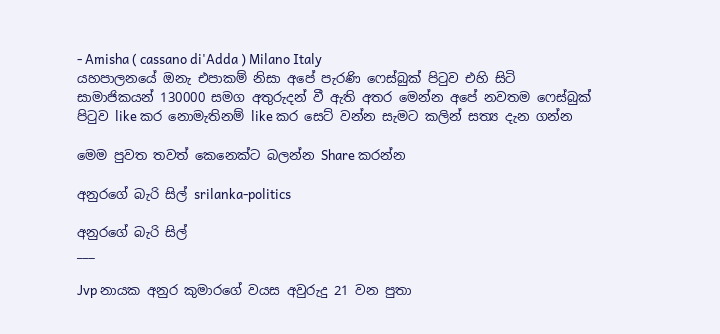- Amisha ( cassano di'Adda ) Milano Italy
යහපාලනයේ ඔනැ එපාකම් නිසා අපේ පැරණි ෆෙස්බුක් පිටුව එහි සිටි සාමාජිකයන් 130000 සමග අතුරුදන් වී ඇති අතර මෙන්න අපේ නවතම ෆෙස්බුක් පිටුව like කර නොමැතිනම් like කර සෙට් වන්න සැමට කලින් සත්‍ය දැන ගන්න

මෙම පුවත තවත් කෙනෙක්ට බලන්න Share කරන්න

අනුරගේ බැරි සිල් srilanka-politics

අනුරගේ බැරි සිල්
___

Jvp නායක අනුර කුමාරගේ වයස අවුරුදු 21 වන පුතා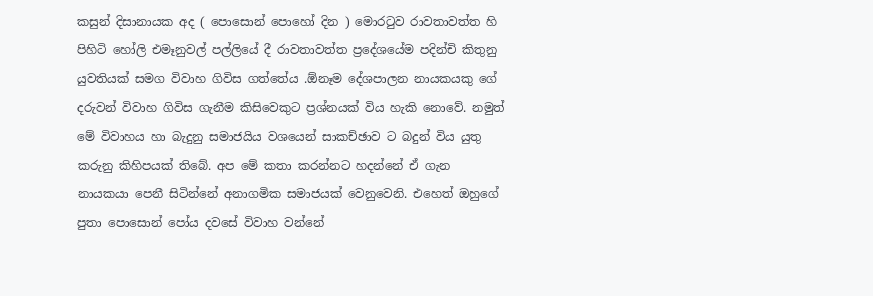කසුන් දිසානායක අද ( පොසොන් පොහෝ දින ) මොරටුව රාවතාවත්ත හි පිහිටි හෝලි එමෑනුවල් පල්ලියේ දී රාවතාවත්ත ප්‍රදේශයේම පදින්චි කිතුනු යුවතියක් සමග විවාහ ගිවිස ගත්තේය .ඕනෑම දේශපාලන නායකයකු ගේ දරුවන් විවාහ ගිවිස ගැනීම කිසිවෙකුට ප්‍රශ්නයක් විය හැකි නොවේ. නමුත් මේ විවාහය හා බැදුනු සමාජයිය වශයෙන් සාකච්ඡාව ට බදුන් විය යුතු කරුනු කිහිපයක් තිබේ. අප මේ කතා කරන්නට හදන්නේ ඒ ගැන නායකයා පෙනී සිටින්නේ අනාගමික සමාජයක් වෙනුවෙනි. එහෙත් ඔහුගේ පුතා පොසොන් පෝය දවසේ විවාහ වන්නේ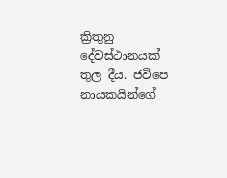ක්‍රිතුනු දේවස්ථානයක් තුල දීය. ජවිපෙ නායකයින්ගේ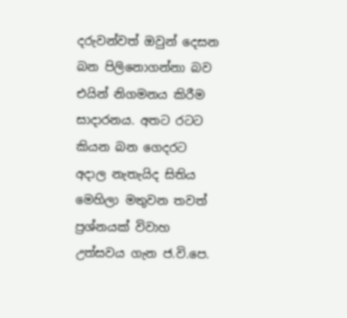දරුවන්වත් ඔවුන් දෙසන බන පිලිනොගන්නා බව එයින් නිගමනය කිරීම සාදාරනය. අතට රටට කියන බන ගෙදරට අදාල නැතැයිද සිතිය මෙහිලා මතුවන තවත් ප්‍රශ්නයක් විවාහ උත්සවය ගැන ජ.වි.පෙ.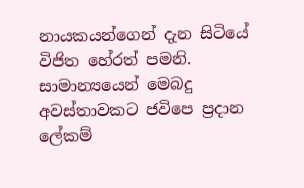නායකයන්ගෙන් දැන සිටියේ විජිත හේරත් පමනි. සාමාන්‍යයෙන් මෙබදු අවස්තාවකට ජවිපෙ ප්‍රදාන ලේකම්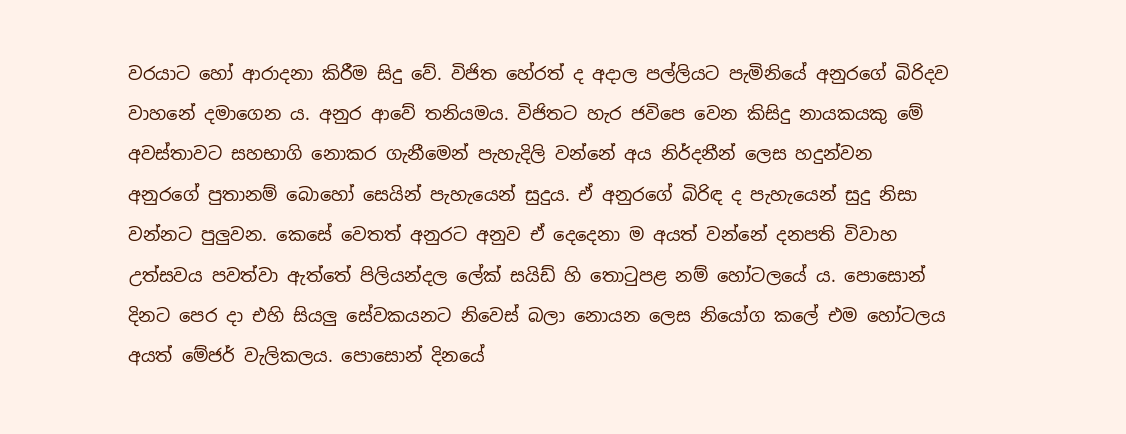වරයාට හෝ ආරාදනා කිරීම සිදු වේ. විජිත හේරත් ද අදාල පල්ලියට පැමිනියේ අනුරගේ බිරිදව වාහනේ දමාගෙන ය. අනුර ආවේ තනියමය. විජිතට හැර ජවිපෙ වෙන කිසිදු නායකයකු මේ අවස්තාවට සහභාගි නොකර ගැනීමෙන් පැහැදිලි වන්නේ අය නිර්දනීන් ලෙස හදුන්වන අනුරගේ පුතානම් බොහෝ සෙයින් පැහැයෙන් සුදුය. ඒ අනුරගේ බිරිඳ ද පැහැයෙන් සුදු නිසා වන්නට පුලුවන. කෙසේ වෙතත් අනුරට අනුව ඒ දෙදෙනා ම අයත් වන්නේ දනපති විවාහ උත්සවය පවත්වා ඇත්තේ පිලියන්දල ලේක් සයිඩ් හි තොටුපළ නම් හෝටලයේ ය. පොසොන් දිනට පෙර දා එහි සියලු සේවකයනට නිවෙස් බලා නොයන ලෙස නියෝග කලේ එම හෝටලය අයත් මේජර් වැලිකලය. පොසොන් දිනයේ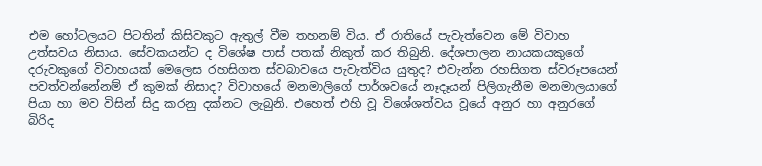එම හෝටලයට පිටතින් කිසිවකුට ඇතුල් වීම තහනම් විය. ඒ රාතියේ පැවැත්වෙන මේ විවාහ උත්සවය නිසාය. සේවකයන්ට ද විශේෂ පාස් පතක් නිකුත් කර තිබුනි. දේශපාලන නායකයකුගේ දරුවකුගේ විවාහයක් මෙලෙස රහසිගත ස්වබාවයෙ පැවැත්විය යුතුද? එවැන්න රහසිගත ස්වරූපයෙන් පවත්වන්නේනම් ඒ කුමක් නිසාද? විවාහයේ මනමාලිගේ පාර්ශවයේ නෑදෑයන් පිලිගැනීම මනමාලයාගේ පියා හා මව විසින් සිදු කරනු දක්නට ලැබුනි. එහෙත් එහි වූ විශේශත්වය වූයේ අනුර හා අනුරගේ බිරිද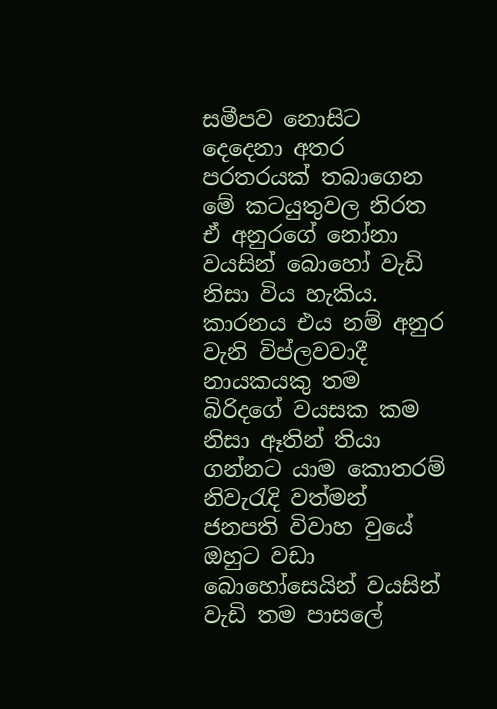සමීපව නොසිට දෙදෙනා අතර පරතරයක් තබාගෙන මේ කටයුතුවල නිරත ඒ අනුරගේ නෝනා වයසින් බොහෝ වැඩි නිසා විය හැකිය. කාරනය එය නම් අනුර වැනි විප්ලවවාදී නායකයකු තම බිරිදගේ වයසක කම නිසා ඈතින් තියා ගන්නට යාම කොතරම් නිවැරැදි වත්මන් ජනපති විවාහ වුයේ ඔහුට වඩා බොහෝසෙයින් වයසින් වැඩි තම පාසලේ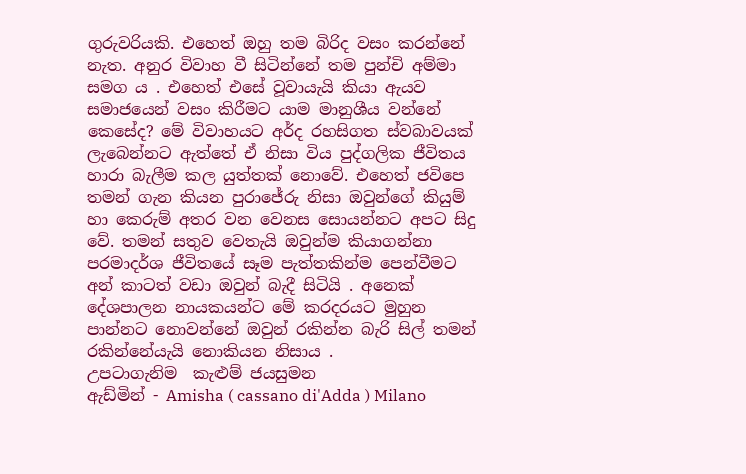ගුරුවරියකි. එහෙත් ඔහු තම බිරිද වසං කරන්නේ නැත. අනුර විවාහ වී සිටින්නේ තම පුන්චි අම්මා සමග ය . එහෙත් එසේ වූවායැයි කියා ඇයව සමාජයෙන් වසං කිරීමට යාම මානුශීය වන්නේ කෙසේද? මේ විවාහයට අර්ද රහසිගත ස්වබාවයක් ලැබෙන්නට ඇත්තේ ඒ නිසා විය පුද්ගලික ජීවිතය හාරා බැලීම කල යුත්තක් නොවේ. එහෙත් ජවිපෙ තමන් ගැන කියන පුරාජේරු නිසා ඔවුන්ගේ කියුම් හා කෙරුම් අතර වන වෙනස සොයන්නට අපට සිදු වේ. තමන් සතුව වෙතැයි ඔවුන්ම කියාගන්නා පරමාදර්ශ ජීවිතයේ සෑම පැත්තකින්ම පෙන්වීමට අන් කාටත් වඩා ඔවුන් බැදී සිටියි . අනෙක් දේශපාලන නායකයන්ට මේ කරදරයට මුහුන පාන්නට නොවන්නේ ඔවුන් රකින්න බැරි සිල් තමන් රකින්නේයැයි නොකියන නිසාය .
උපටාගැනිම  කැළුම් ජයසුමන
ඇඩ්මින් - Amisha ( cassano di'Adda ) Milano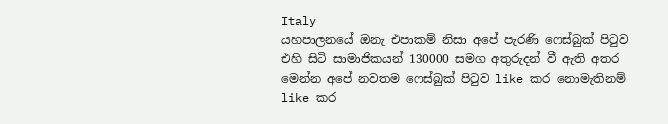Italy
යහපාලනයේ ඔනැ එපාකම් නිසා අපේ පැරණි ෆෙස්බුක් පිටුව එහි සිටි සාමාජිකයන් 130000 සමග අතුරුදන් වී ඇති අතර මෙන්න අපේ නවතම ෆෙස්බුක් පිටුව like කර නොමැතිනම් like කර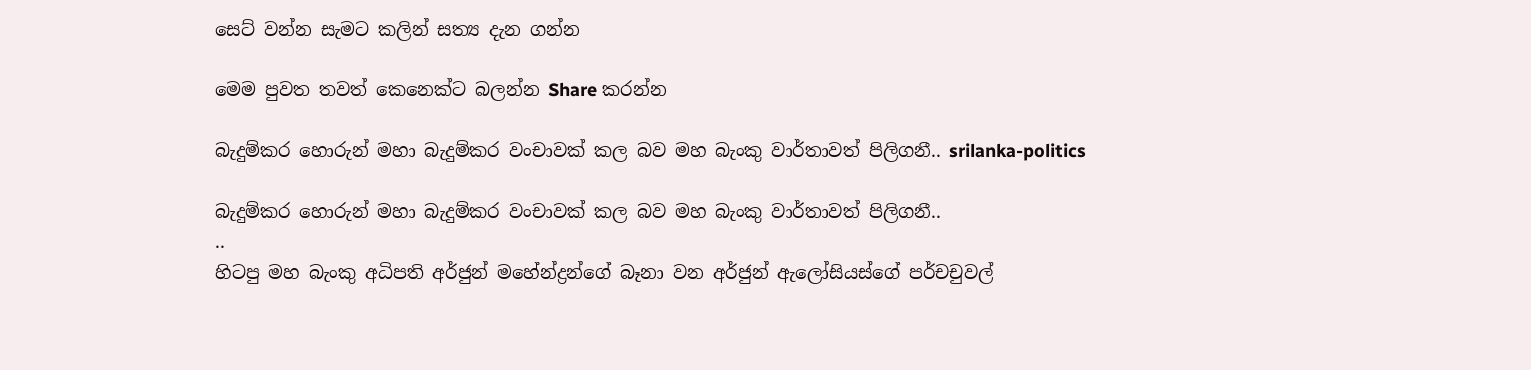සෙට් වන්න සැමට කලින් සත්‍ය දැන ගන්න

මෙම පුවත තවත් කෙනෙක්ට බලන්න Share කරන්න

බැදුම්කර හොරුන් මහා බැදුම්කර වංචාවක් කල බව මහ බැංකු වාර්තාවත් පිලිගනී.. srilanka-politics

බැදුම්කර හොරුන් මහා බැදුම්කර වංචාවක් කල බව මහ බැංකු වාර්තාවත් පිලිගනී..
..
හිටපු මහ බැංකු අධිපති අර්ජුන් මහේන්ද්‍රන්ගේ බෑනා වන අර්ජුන් ඇලෝසියස්ගේ පර්චචුවල්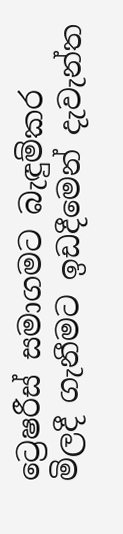ට්‍රෙෂරීස් සමාගමට බැඳුම්කර මිලදී ගැනීමට ඉඩදීමෙන් දැවැන්ත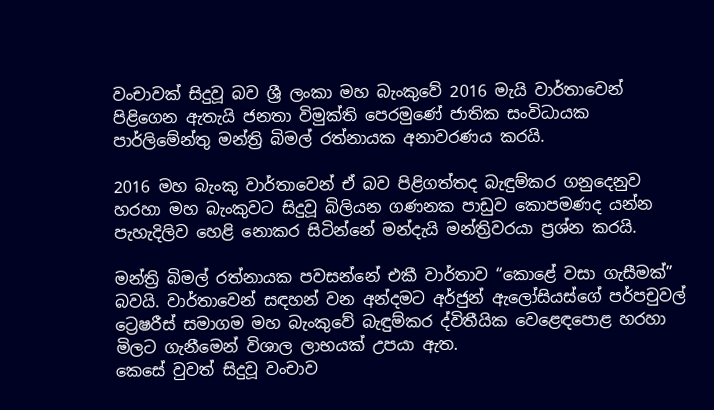වංචාවක් සිදුවූ බව ශ්‍රී ලංකා මහ බැංකුවේ 2016 මැයි වාර්තාවෙන් පිළිගෙන ඇතැයි ජනතා විමුක්ති පෙරමුණේ ජාතික සංවිධායක පාර්ලිමේන්තු මන්ත්‍රි බිමල් රත්නායක අනාවරණය කරයි.

2016 මහ බැංකු වාර්තාවෙන් ඒ බව පිළිගත්තද බැඳුම්කර ගනුදෙනුව හරහා මහ බැංකුවට සිදුවූ බිලියන ගණනක පාඩුව කොපමණද යන්න පැහැදිලිව හෙළි නොකර සිටින්නේ මන්දැයි මන්ත්‍රිවරයා ප්‍රශ්න කරයි.

මන්ත්‍රි බිමල් රත්නායක පවසන්නේ එකී වාර්තාව “කොළේ වසා ගැසීමක්” බවයි. වාර්තාවෙන් සඳහන් වන අන්දමට අර්ජුන් ඇලෝසියස්ගේ පර්පචුවල් ට්‍රෙෂරීස් සමාගම මහ බැංකුවේ බැඳුම්කර ද්විතීයික වෙළෙඳපොළ හරහා මිලට ගැනීමෙන් විශාල ලාභයක් උපයා ඇත.
කෙසේ වුවත් සිදුවූ වංචාව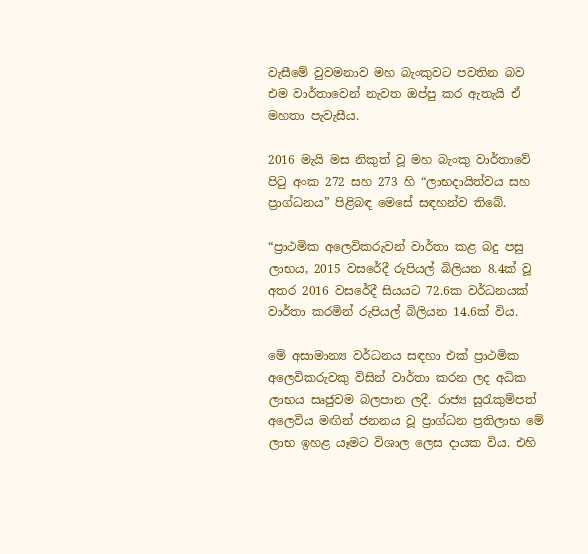වැසීමේ වුවමනාව මහ බැංකුවට පවතින බව එම වාර්තාවෙන් නැවත ඔප්පු කර ඇතැයි ඒ මහතා පැවැසීය.

2016 මැයි මස නිකුත් වූ මහ බැංකු වාර්තාවේ පිටු අංක 272 සහ 273 හි “ලාභදායිත්වය සහ ප්‍රාග්ධනය” පිළිබඳ මෙසේ සඳහන්ව තිබේ.

“ප්‍රාථමික අලෙවිකරුවන් වාර්තා කළ බදු පසු ලාභය, 2015 වසරේදී රුපියල් බිලියන 8.4ක් වූ අතර 2016 වසරේදී සියයට 72.6ක වර්ධනයක් වාර්තා කරමින් රුපියල් බිලියන 14.6ක් විය.

මේ අසාමාන්‍ය වර්ධනය සඳහා එක් ප්‍රාථමික අලෙවිකරුවකු විසින් වාර්තා කරන ලද අධික ලාභය සෘජුවම බලපාන ලදී. රාජ්‍ය සුරැකුම්පත් අලෙවිය මඟින් ජනනය වූ ප්‍රාග්ධන ප්‍රතිලාභ මේ ලාභ ඉහළ යෑමට විශාල ලෙස දායක විය. එහි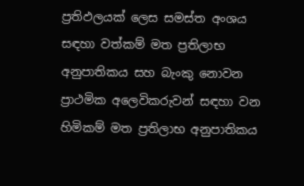ප්‍රතිඵලයක් ලෙස සමස්ත අංශය සඳහා වත්කම් මත ප්‍රතිලාභ අනුපාතිකය සහ බැංකු නොවන ප්‍රාථමික අලෙවිකරුවන් සඳහා වන හිමිකම් මත ප්‍රතිලාභ අනුපාතිකය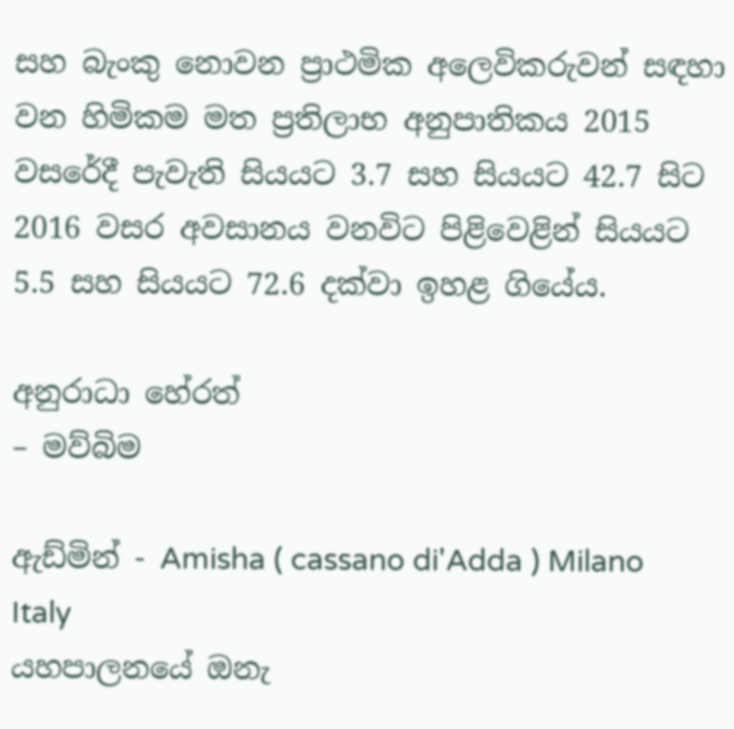සහ බැංකු නොවන ප්‍රාථමික අලෙවිකරුවන් සඳහා වන හිමිකම මත ප්‍රතිලාභ අනුපාතිකය 2015 වසරේදී පැවැති සියයට 3.7 සහ සියයට 42.7 සිට 2016 වසර අවසානය වනවිට පිළිවෙළින් සියයට 5.5 සහ සියයට 72.6 දක්වා ඉහළ ගියේය.

අනුරාධා හේරත්
– මව්බිම

ඇඩ්මින් - Amisha ( cassano di'Adda ) Milano Italy
යහපාලනයේ ඔනැ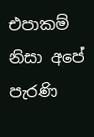එපාකම් නිසා අපේ පැරණි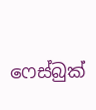ෆෙස්බුක්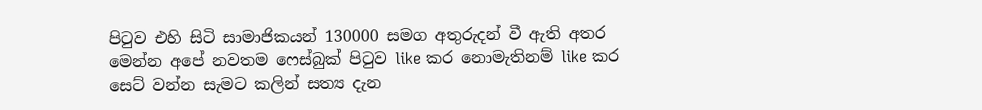පිටුව එහි සිටි සාමාජිකයන් 130000 සමග අතුරුදන් වී ඇති අතර මෙන්න අපේ නවතම ෆෙස්බුක් පිටුව like කර නොමැතිනම් like කර සෙට් වන්න සැමට කලින් සත්‍ය දැන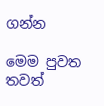ගන්න

මෙම පුවත තවත්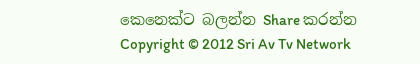කෙනෙක්ට බලන්න Share කරන්න
Copyright © 2012 Sri Av Tv Network